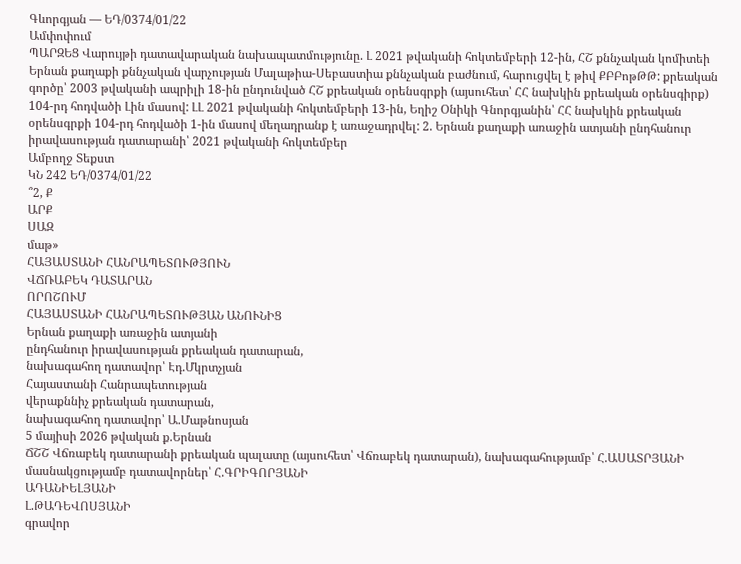Գևորգյան — ԵԴ/0374/01/22
Ամփոփում
ՊԱՐԶԵՑ Վարույթի դատավարական նախապատմությունը. Լ 2021 թվականի հոկտեմբերի 12-ին, ՀՇ քննչական կոմիտեի Երնան քաղաքի քննչական վարչության Մալաթիա-Սեբաստիա քննչական բաժնում, հարուցվել է թիվ ՔԲԲոթԹԹ: քրեական գործը՝ 2003 թվականի ապրիլի 18-ին ընդունված ՀՇ քրեական օրենսգրքի (այսուհետ՝ ՀՀ նախկին քրեական օրենսգիրք) 104-րդ հոդվածի Լին մասով: ԼԼ 2021 թվականի հոկտեմբերի 13-ին, Եղիշ Օնիկի Գնորգյանին՝ ՀՀ նախկին քրեական օրենսգրքի 104-րդ հոդվածի 1-ին մասով մեղադրանք է առաջադրվել: 2. Երնան քաղաքի առաջին ատյանի ընդհանուր իրավասության դատարանի՝ 2021 թվականի հոկտեմբեր
Ամբողջ Տեքստ
ԿՆ 242 ԵԴ/0374/01/22
՞2, Ք
ԱՐՔ
ՍԱԶ
մաթ»
ՀԱՅԱՍՏԱՆԻ ՀԱՆՐԱՊԵՏՈՒԹՅՈՒՆ
ՎՃՌԱԲԵԿ ԴԱՏԱՐԱՆ
ՈՐՈՇՈՒՄ
ՀԱՅԱՍՏԱՆԻ ՀԱՆՐԱՊԵՏՈՒԹՅԱՆ ԱՆՈՒՆԻՑ
Երնան քաղաքի առաջին ատյանի
ընդհանուր իրավասության քրեական դատարան,
նախագահող դատավոր՝ Էդ.Մկրտչյան
Հայաստանի Հանրապետության
վերաքննիչ քրեական դատարան,
նախագահող դատավոր՝ Ա.Մաթնոսյան
5 մայիսի 2026 թվական ք.Երնան
ՃՇՇ Վճռաբեկ դատարանի քրեական պալատը (այսուհետ՝ Վճռաբեկ դատարան), նախագահությամբ՝ Հ.ԱՍԱՏՐՅԱՆԻ
մասնակցությամբ դատավորներ՝ Հ.ԳՐԻԳՈՐՅԱՆԻ
ԱԴԱՆԻԵԼՅԱՆԻ
Լ.ԹԱԴԵՎՈՍՅԱՆԻ
գրավոր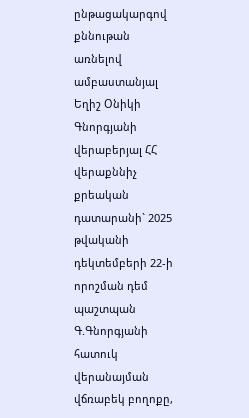ընթացակարգով քննութան առնելով ամբաստանյալ Եղիշ Օնիկի Գնորգյանի վերաբերյալ ՀՀ վերաքննիչ քրեական դատարանի` 2025 թվականի դեկտեմբերի 22-ի որոշման դեմ պաշտպան Գ.Գնորգյանի հատուկ վերանայման վճռաբեկ բողոքը,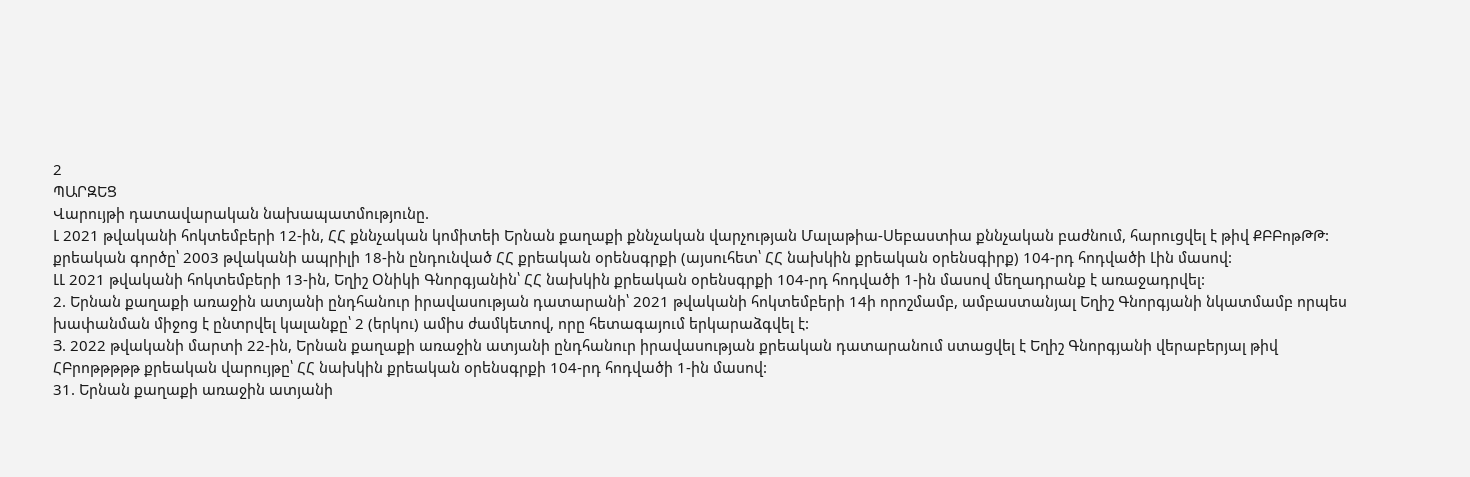2
ՊԱՐԶԵՑ
Վարույթի դատավարական նախապատմությունը.
Լ 2021 թվականի հոկտեմբերի 12-ին, ՀՀ քննչական կոմիտեի Երնան քաղաքի քննչական վարչության Մալաթիա-Սեբաստիա քննչական բաժնում, հարուցվել է թիվ ՔԲԲոթԹԹ: քրեական գործը՝ 2003 թվականի ապրիլի 18-ին ընդունված ՀՀ քրեական օրենսգրքի (այսուհետ՝ ՀՀ նախկին քրեական օրենսգիրք) 104-րդ հոդվածի Լին մասով:
ԼԼ 2021 թվականի հոկտեմբերի 13-ին, Եղիշ Օնիկի Գնորգյանին՝ ՀՀ նախկին քրեական օրենսգրքի 104-րդ հոդվածի 1-ին մասով մեղադրանք է առաջադրվել:
2. Երնան քաղաքի առաջին ատյանի ընդհանուր իրավասության դատարանի՝ 2021 թվականի հոկտեմբերի 14ի որոշմամբ, ամբաստանյալ Եղիշ Գնորգյանի նկատմամբ որպես խափանման միջոց է ընտրվել կալանքը՝ 2 (երկու) ամիս ժամկետով, որը հետագայում երկարաձգվել է:
Յ. 2022 թվականի մարտի 22-ին, Երնան քաղաքի առաջին ատյանի ընդհանուր իրավասության քրեական դատարանում ստացվել է Եղիշ Գնորգյանի վերաբերյալ թիվ ՀԲրոթթթթթ քրեական վարույթը՝ ՀՀ նախկին քրեական օրենսգրքի 104-րդ հոդվածի 1-ին մասով:
31. Երնան քաղաքի առաջին ատյանի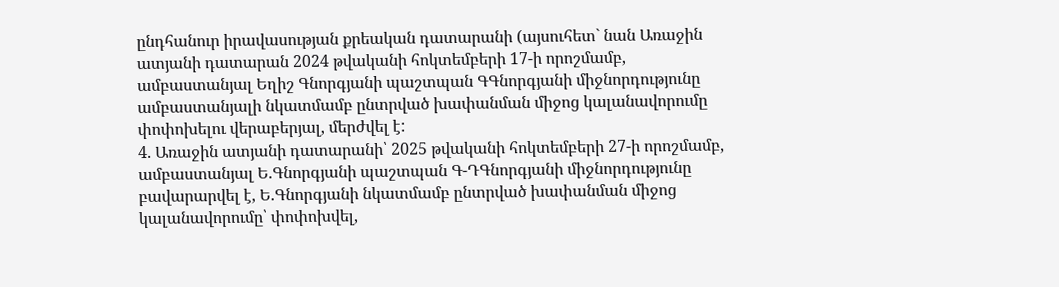ընդհանուր իրավասության քրեական դատարանի (այսուհետ` նան Առաջին ատյանի դատարան 2024 թվականի հոկտեմբերի 17-ի որոշմամբ, ամբաստանյալ Եղիշ Գնորգյանի պաշտպան ԳԳնորգյանի միջնորդությունը ամբաստանյալի նկատմամբ ընտրված խափանման միջոց կալանավորումը փոփոխելու վերաբերյալ, մերժվել է:
4. Առաջին ատյանի դատարանի՝ 2025 թվականի հոկտեմբերի 27-ի որոշմամբ, ամբաստանյալ Ե.Գնորգյանի պաշտպան Գ-ԴԳնորգյանի միջնորդությունը բավարարվել է, Ե.Գնորգյանի նկատմամբ ընտրված խափանման միջոց կալանավորումը՝ փոփոխվել,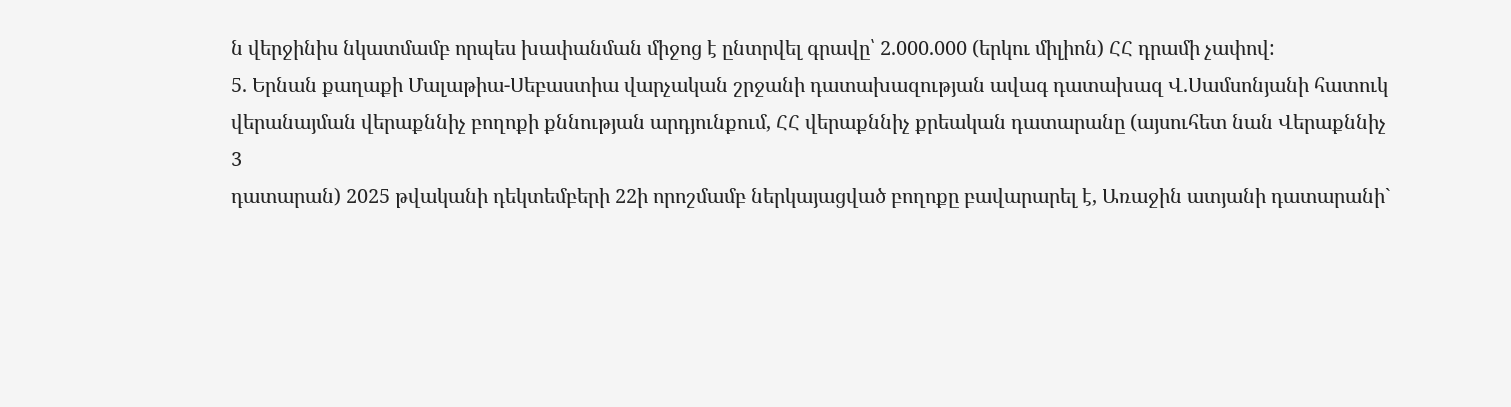ն վերջինիս նկատմամբ որպես խափանման միջոց է ընտրվել գրավը՝ 2.000.000 (երկու միլիոն) ՀՀ դրամի չափով:
5. Երնան քաղաքի Մալաթիա-Սեբաստիա վարչական շրջանի դատախազության ավագ դատախազ Վ.Սամսոնյանի հատուկ վերանայման վերաքննիչ բողոքի քննության արդյունքում, ՀՀ վերաքննիչ քրեական դատարանը (այսուհետ նան Վերաքննիչ
3
դատարան) 2025 թվականի դեկտեմբերի 22ի որոշմամբ ներկայացված բողոքը բավարարել է, Առաջին ատյանի դատարանի`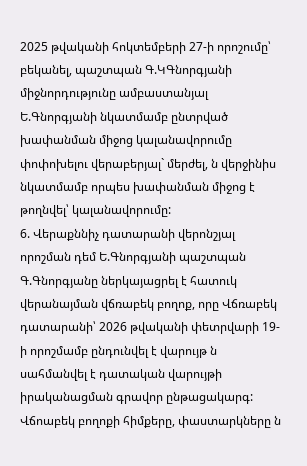2025 թվականի հոկտեմբերի 27-ի որոշումը՝ բեկանել, պաշտպան Գ.ԿԳնորգյանի միջնորդությունը ամբաստանյալ Ե.Գնորգյանի նկատմամբ ընտրված խափանման միջոց կալանավորումը փոփոխելու վերաբերյալ` մերժել, ն վերջինիս նկատմամբ որպես խափանման միջոց է թողնվել՝ կալանավորումը:
6. Վերաքննիչ դատարանի վերոնշյալ որոշման դեմ Ե.Գնորգյանի պաշտպան Գ.Գնորգյանը ներկայացրել է հատուկ վերանայման վճռաբեկ բողոք, որը Վճռաբեկ դատարանի՝ 2026 թվականի փետրվարի 19-ի որոշմամբ ընդունվել է վարույթ ն սահմանվել է դատական վարույթի իրականացման գրավոր ընթացակարգ:
Վճոաբեկ բողոքի հիմքերը, փաստարկները ն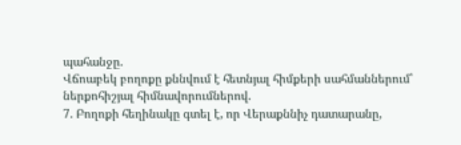պահանջը.
Վճոաբեկ բողոքը քննվում է հետնյալ հիմքերի սահմաններում՝ ներքոհիշյալ հիմնավորումներով.
7. Բողոքի հեղինակը գտել է, որ Վերաքննիչ դատարանը,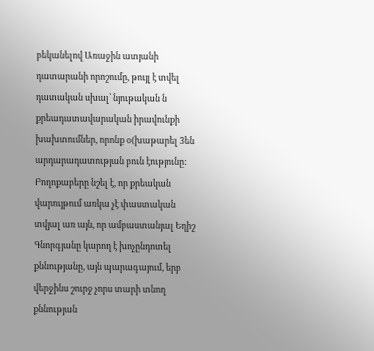բեկանելով Առաջին ատյանի դատարանի որոշումը, թույլ է տվել դատական սխալ՝ նյութական ն քրեադատավարական իրավունքի խախտումներ, որոնք օ(խաթարել 3են արդարադատության բուն էությունը:
Բողոքաբերը նշել է, որ քրեական վարույթում առկա չէ փաստական տվյալ առ այն, որ ամբաստանյալ Եղիշ Գնորգյանը կարող է խոչընդոտել քննությանը, այն պարագայում, երբ վերջինս շուրջ չորս տարի տնող քննության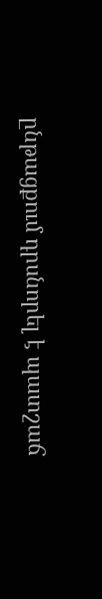ընթացքում դրսնորել է պատշաճ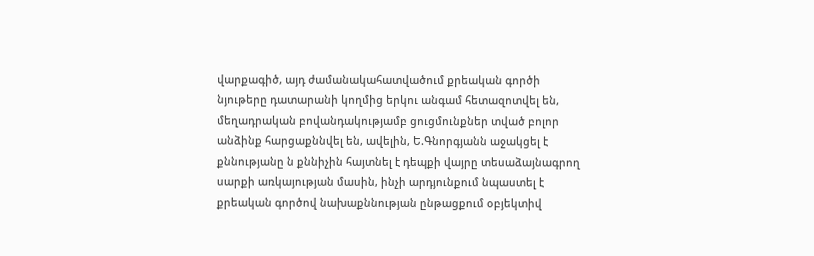վարքագիծ, այդ ժամանակահատվածում քրեական գործի նյութերը դատարանի կողմից երկու անգամ հետազոտվել են, մեղադրական բովանդակությամբ ցուցմունքներ տված բոլոր անձինք հարցաքննվել են, ավելին, Ե.Գնորգյանն աջակցել է քննությանը ն քննիչին հայտնել է դեպքի վայրը տեսաձայնագրող սարքի առկայության մասին, ինչի արդյունքում նպաստել է քրեական գործով նախաքննության ընթացքում օբյեկտիվ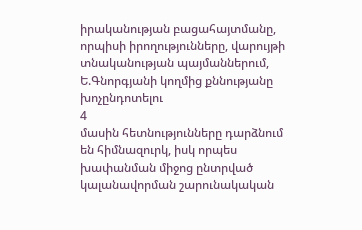իրականության բացահայտմանը, որպիսի իրողությունները, վարույթի տնականության պայմաններում, Ե.Գնորգյանի կողմից քննությանը խոչընդոտելու
4
մասին հետնությունները դարձնում են հիմնազուրկ, իսկ որպես խափանման միջոց ընտրված կալանավորման շարունակական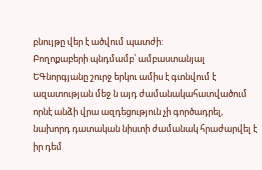բնույթը վեր է ածվում պատժի:
Բողոքաբերի պնդմամբ՝ ամբաստանյալ ԵԳնորգյանը շուրջ երկու ամիս է գտնվում է ազատության մեջ ն այդ ժամանակահատվածում որնէ անձի վրա ազդեցություն չի գործադրել, նախորդ դատական նիստի ժամանակ հրաժարվել է իր դեմ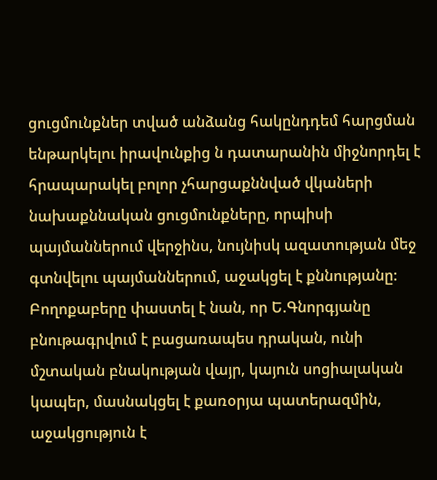ցուցմունքներ տված անձանց հակընդդեմ հարցման ենթարկելու իրավունքից ն դատարանին միջնորդել է հրապարակել բոլոր չհարցաքննված վկաների նախաքննական ցուցմունքները, որպիսի պայմաններում վերջինս, նույնիսկ ազատության մեջ գտնվելու պայմաններում, աջակցել է քննությանը:
Բողոքաբերը փաստել է նան, որ Ե.Գնորգյանը բնութագրվում է բացառապես դրական, ունի մշտական բնակության վայր, կայուն սոցիալական կապեր, մասնակցել է քառօրյա պատերազմին, աջակցություն է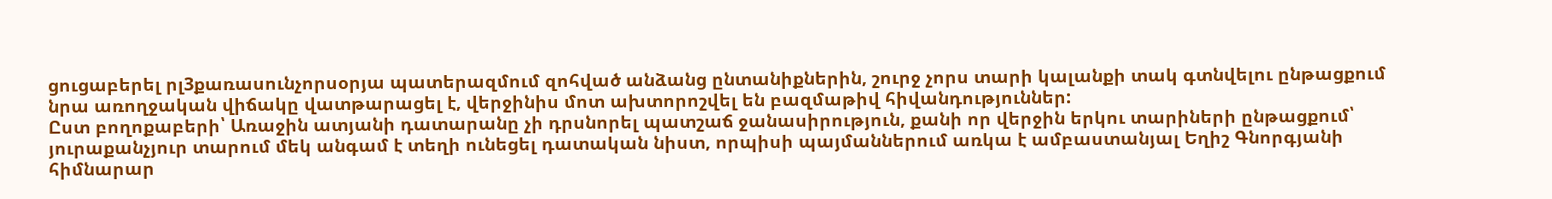ցուցաբերել րլ3քառասունչորսօրյա պատերազմում զոհված անձանց ընտանիքներին, շուրջ չորս տարի կալանքի տակ գտնվելու ընթացքում նրա առողջական վիճակը վատթարացել է, վերջինիս մոտ ախտորոշվել են բազմաթիվ հիվանդություններ:
Ըստ բողոքաբերի՝ Առաջին ատյանի դատարանը չի դրսնորել պատշաճ ջանասիրություն, քանի որ վերջին երկու տարիների ընթացքում՝ յուրաքանչյուր տարում մեկ անգամ է տեղի ունեցել դատական նիստ, որպիսի պայմաններում առկա է ամբաստանյալ Եղիշ Գնորգյանի հիմնարար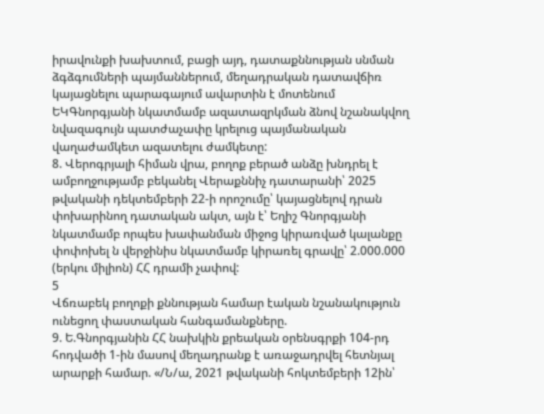իրավունքի խախտում, բացի այդ, դատաքննության սնման ձգձգումների պայմաններում, մեղադրական դատավճիռ կայացնելու պարագայում ավարտին է մոտենում ԵԿԳնորգյանի նկատմամբ ազատազրկման ձնով նշանակվող նվազագույն պատժաչափը կրելուց պայմանական վաղաժամկետ ազատելու ժամկետը:
8. Վերոգրյալի հիման վրա, բողոք բերած անձը խնդրել է ամբողջությամբ բեկանել Վերաքննիչ դատարանի՝ 2025 թվականի դեկտեմբերի 22-ի որոշումը՝ կայացնելով դրան փոխարինող դատական ակտ, այն է՝ Եղիշ Գնորգյանի նկատմամբ որպես խափանման միջոց կիրառված կալանքը փոփոխել ն վերջինիս նկատմամբ կիրառել գրավը՝ 2.000.000 (երկու միլիոն) ՀՀ դրամի չափով:
5
Վճռաբեկ բողոքի քննության համար էական նշանակություն ունեցող փաստական հանգամանքները.
9. Ե.Գնորգյանին ՀՀ նախկին քրեական օրենսգրքի 104-րդ հոդվածի 1-ին մասով մեղադրանք է առաջադրվել հետնյալ արարքի համար. «/Ն/ա, 2021 թվականի հոկտեմբերի 12ին՝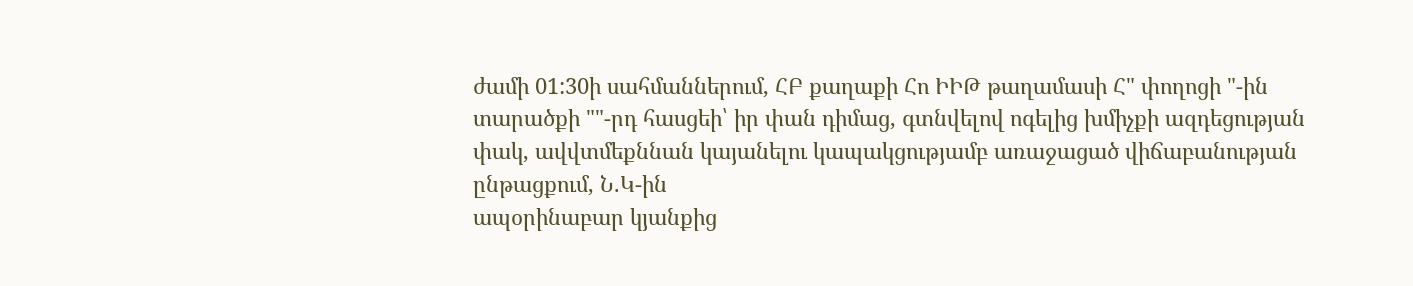ժամի 01:30ի սահմաններում, ՀԲ քաղաքի Հո ԻԻԹ թաղամասի Հ" փողոցի "-ին տարածքի ""-րդ հասցեի՝ իր փան դիմաց, գտնվելով ոգելից խմիչքի ազդեցության փակ, ավվտմեքննան կայանելու կապակցությամբ առաջացած վիճաբանության ընթացքում, Ն.Կ-ին
ապօրինաբար կյանքից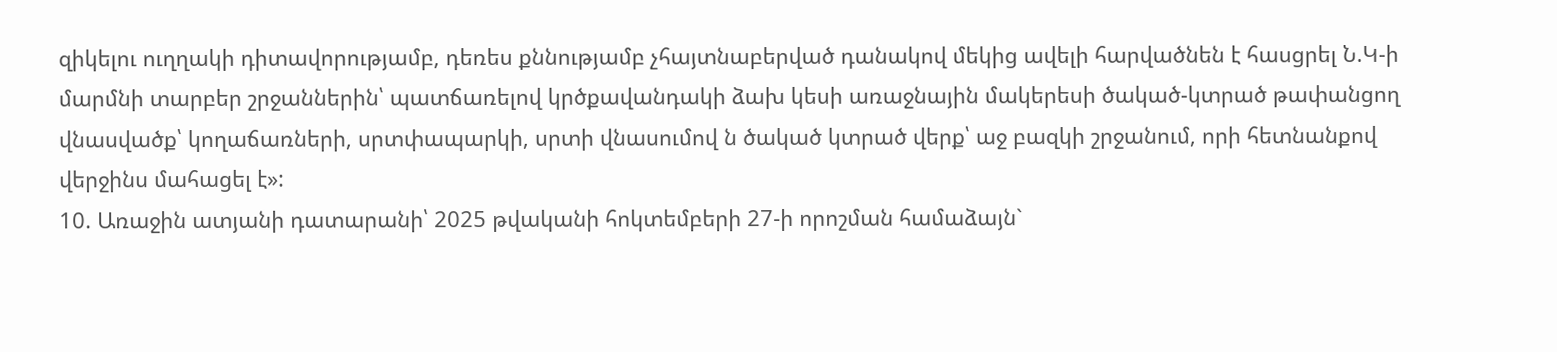զիկելու ուղղակի դիտավորությամբ, դեռես քննությամբ չհայտնաբերված դանակով մեկից ավելի հարվածնեն է հասցրել Ն.Կ-ի մարմնի տարբեր շրջաններին՝ պատճառելով կրծքավանդակի ձախ կեսի առաջնային մակերեսի ծակած-կտրած թափանցող վնասվածք՝ կողաճառների, սրտփապարկի, սրտի վնասումով ն ծակած կտրած վերք՝ աջ բազկի շրջանում, որի հետնանքով վերջինս մահացել է»:
10. Առաջին ատյանի դատարանի՝ 2025 թվականի հոկտեմբերի 27-ի որոշման համաձայն`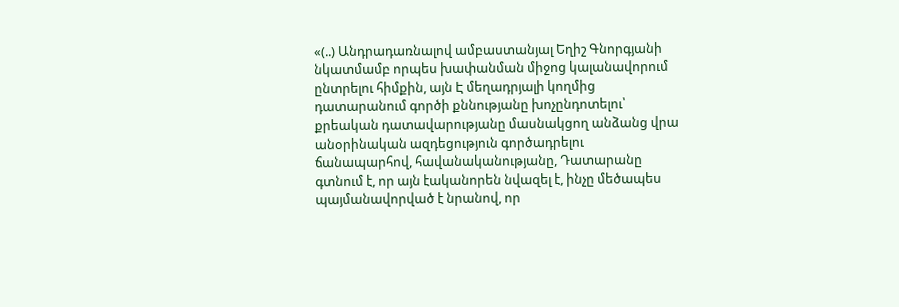«(..) Անդրադառնալով ամբաստանյալ Եղիշ Գնորգյանի նկատմամբ որպես խափանման միջոց կալանավորում ընտրելու հիմքին, այն Է մեղադրյալի կողմից դատարանում գործի քննությանը խոչընդոտելու՝ քրեական դատավարությանը մասնակցող անձանց վրա անօրինական ազդեցություն գործադրելու ճանապարհով, հավանականությանը, Դատարանը գտնում է, որ այն էականորեն նվազել է, ինչը մեծապես պայմանավորված է նրանով, որ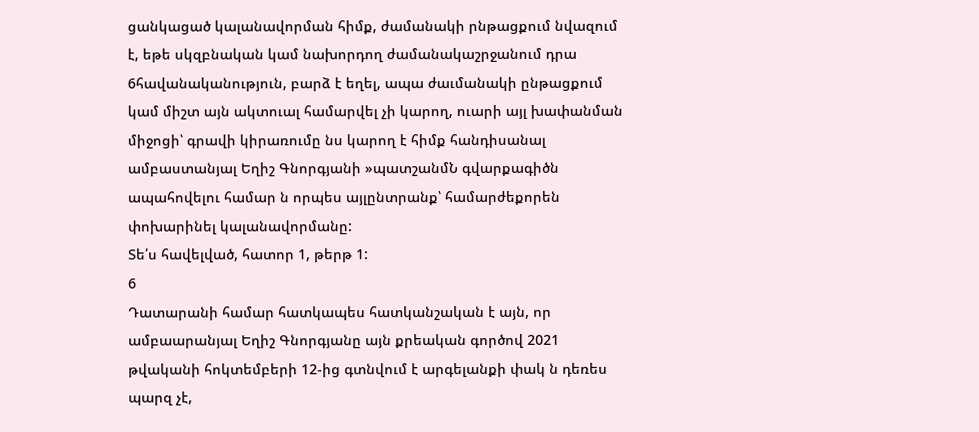ցանկացած կալանավորման հիմք, ժամանակի րնթացքում նվազում է, եթե սկզբնական կամ նախորդող ժամանակաշրջանում դրա 6հավանականություն, բարձ է եղել, ապա ժաւմանակի ընթացքում կամ միշտ այն ակտուալ համարվել չի կարող, ուարի այլ խափանման միջոցի՝ գրավի կիրառումը նս կարող է հիմք հանդիսանալ ամբաստանյալ Եղիշ Գնորգյանի »պատշանմՆ գվարքագիծն ապահովելու համար ն որպես այլընտրանք՝ համարժեքորեն փոխարինել կալանավորմանը:
Տե՛ս հավելված, հատոր 1, թերթ 1:
6
Դատարանի համար հատկապես հատկանշական է այն, որ ամբաարանյալ Եղիշ Գնորգյանը այն քրեական գործով 2021 թվականի հոկտեմբերի 12-ից գտնվում է արգելանքի փակ ն դեռես պարզ չէ,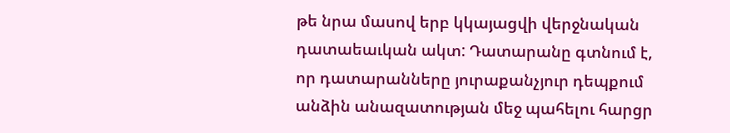թե նրա մասով երբ կկայացվի վերջնական դատաեաւկան ակտ: Դատարանը գտնում է, որ դատարանները յուրաքանչյուր դեպքում անձին անազատության մեջ պահելու հարցր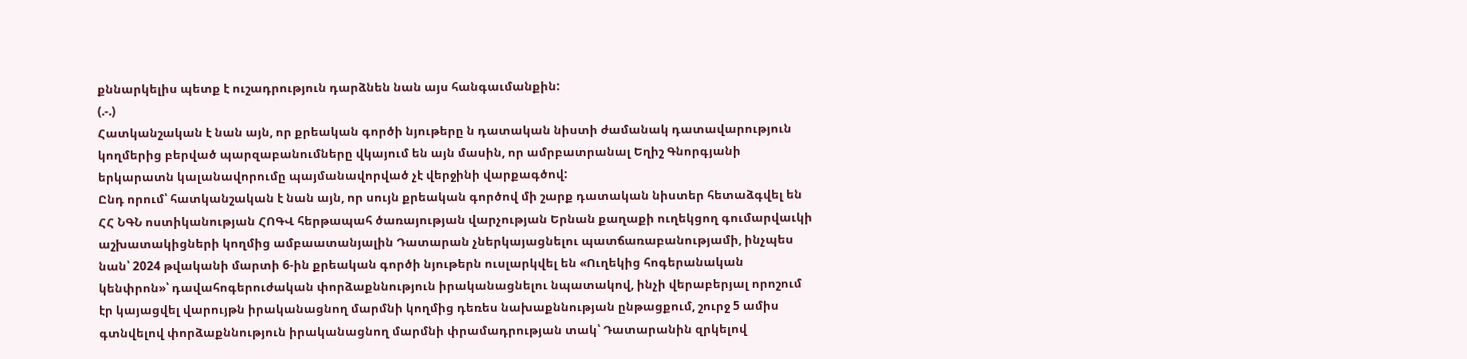քննարկելիս պետք է ուշադրություն դարձնեն նան այս հանգաւմանքին:
(.-.)
Հատկանշական է նան այն, որ քրեական գործի նյութերը ն դատական նիստի ժամանակ դատավարություն կողմերից բերված պարզաբանումները վկայում են այն մասին, որ ամրբատրանալ Եղիշ Գնորգյանի երկարատն կալանավորումը պայմանավորված չէ վերջինի վարքագծով:
Ընդ որում՝ հատկանշական է նան այն, որ սույն քրեական գործով մի շարք դատական նիստեր հետաձգվել են ՀՀ ՆԳՆ ոստիկանության ՀՈԳՎ հերթապահ ծառայության վարչության Երնան քաղաքի ուղեկցող գումարվաւկի աշխատակիցների կողմից ամբաատանյալին Դատարան չներկայացնելու պատճառաբանությամի, ինչպես նան՝ 2024 թվականի մարտի 6-ին քրեական գործի նյութերն ուսլարկվել են «Ուղեկից հոգերանական կենփրոն»՝ դավահոգերուժական փորձաքննություն իրականացնելու նպատակով, ինչի վերաբերյալ որոշում էր կայացվել վարույթն իրականացնող մարմնի կողմից դեռես նախաքննության ընթացքում, շուրջ 5 ամիս գտնվելով փորձաքննություն իրականացնող մարմնի փրամադրության տակ՝ Դատարանին զրկելով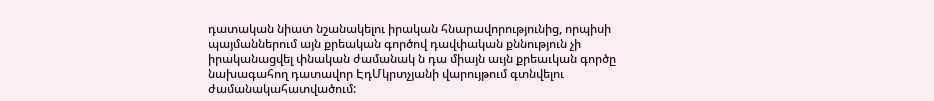դատական նիատ նշանակելու իրական հնարավորությունից, որպիսի պայմաններում այն քրեական գործով դավփական քննություն չի իրականացվել փնական ժամանակ ն դա միայն աւյն քրեաւկան գործը նախագահող դատավոր ԷդՄկրտչյանի վարույթում գտնվելու ժամանակահատվածում: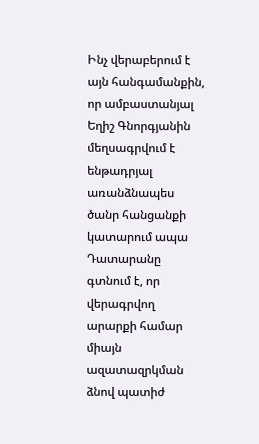Ինչ վերաբերում է այն հանգամանքին, որ ամբաստանյալ Եղիշ Գնորգյանին մեղսագրվում է ենթադրյալ առանձնապես ծանր հանցանքի կատարում ապա Դատարանը գտնում է, որ վերագրվող արարքի համար միայն ազատազրկման ձնով պատիժ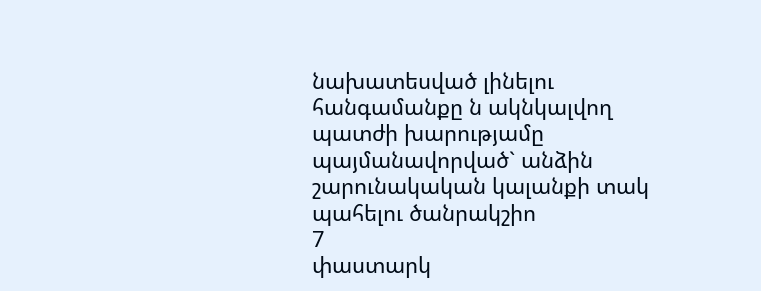նախատեսված լինելու հանգամանքը ն ակնկալվող պատժի խարությամը պայմանավորված` անձին շարունակական կալանքի տակ պահելու ծանրակշիո
7
փաստարկ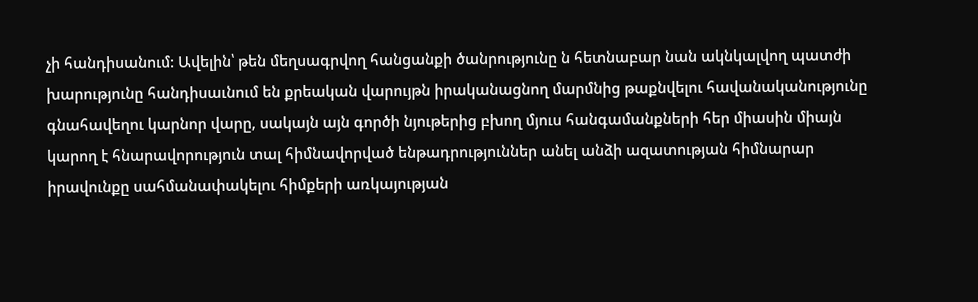չի հանդիսանում: Ավելին՝ թեն մեղսագրվող հանցանքի ծանրությունը ն հետնաբար նան ակնկալվող պատժի խարությունը հանդիսաւնում են քրեական վարույթն իրականացնող մարմնից թաքնվելու հավանականությունը գնահավեղու կարնոր վարը, սակայն այն գործի նյութերից բխող մյուս հանգամանքների հեր միասին միայն կարող է հնարավորություն տալ հիմնավորված ենթադրություններ անել անձի ազատության հիմնարար իրավունքը սահմանափակելու հիմքերի առկայության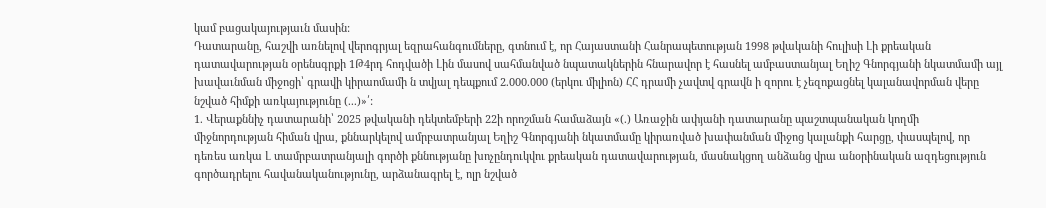կամ բացակայությաւն մասին:
Դատարանը, հաշվի առնելով վերոգրյալ եզրահանգումները, գտնում է, որ Հայաստանի Հանրապետության 1998 թվականի հուլիսի Լի քրեական դատավարության օրենսգրքի 1Թ4րդ հոդվածի Լին մասով սահմանված նպատակներին հնարավոր է հասնել ամբաստանյալ Եղիշ Գնորգյանի նկատմամի այլ խավաւնման միջոցի՝ գրավի կիրաոմամի ն տվյալ դեպքում 2.000.000 (երկու միլիոն) ՀՀ դրամի չավտվ գրավն ի զորու է չեզոքացնել կալանավորման վերը նշված հիմքի առկայությունը (...)»՛:
1. Վերաքննիչ դատարանի՝ 2025 թվականի դեկտեմբերի 22ի որոշման համաձայն «(.) Առաջին ափյանի դատարանը պաշտպանական կողմի
միջնորդության հիման վրա, քննարկելով ամրբատրանյալ Եղիշ Գնորգյանի նկատմամը կիրառված խափանման միջոց կալանքի հարցը, փասպելով, որ դեռես առկա Լ տամրբատրանյալի գործի քննությանը խոչընդուկվու քրեական դատավարության, մասնակցող անձանց վրա անօրինական ազդեցություն գործադրելու հավանականությունը, արձանագրել է, ոլր նշված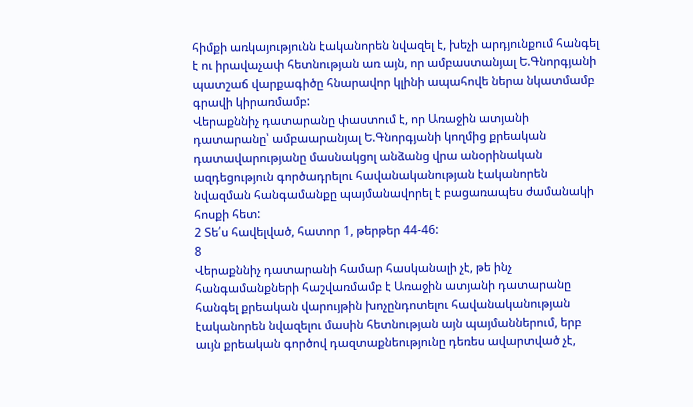հիմքի առկայությունն էականորեն նվազել է, խեչի արդյունքում հանգել է ու իրավաչափ հետնության առ այն, որ ամբաստանյալ Ե.Գնորգյանի պատշաճ վարքագիծը հնարավոր կլինի ապահովե ներա նկատմամբ գրավի կիրառմամբ:
Վերաքննիչ դատարանը փաստում է, որ Առաջին ատյանի դատարանը՝ ամբաարանյալ Ե.Գնորգյանի կողմից քրեական դատավարությանը մասնակցոլ անձանց վրա անօրինական ազդեցություն գործադրելու հավանականության էականորեն նվազման հանգամանքը պայմանավորել է բացառապես ժամանակի հոսքի հետ:
2 Տե՛ս հավելված, հատոր 1, թերթեր 44-46:
8
Վերաքննիչ դատարանի համար հասկանալի չէ, թե ինչ հանգամանքների հաշվառմամբ է Առաջին ատյանի դատարանը հանգել քրեական վարույթին խոչընդոտելու հավանականության էականորեն նվազելու մասին հետնության այն պայմաններում, երբ աւյն քրեական գործով դազտաքնեությունը դեռես ավարտված չէ,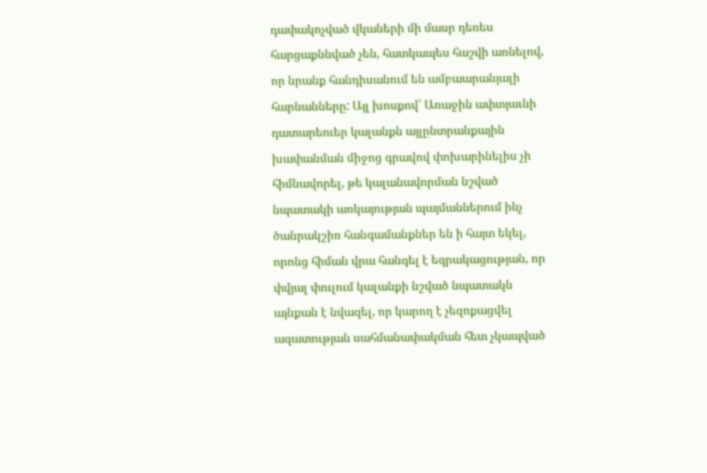դափակոչված վկաների մի մասր դեռես հարցաքննված չեն, հատկապես հաշվի առնելով, որ նրանք հանդիսանում են ամբաարանյալի հարնանները: Այլ խոսքով՝ Առաջին ափտյաւնի դատարեուեր կալանքն այլընտրանքային խափանման միջոց գրավով փոխարինելիս չի հիմնավորել, թե կալանավորման նշված նպատակի առկայության պայմաններում ինչ ծանրակշիռ հանգամանքներ են ի հայտ եկել, որոնց հիման վրա հանգել է եզրակացության, որ փվյալ փուլում կալանքի նշված նպատակն այնքան է նվազել, որ կարող է չեզոքացվել ազատության սահմանափակման հետ չկապված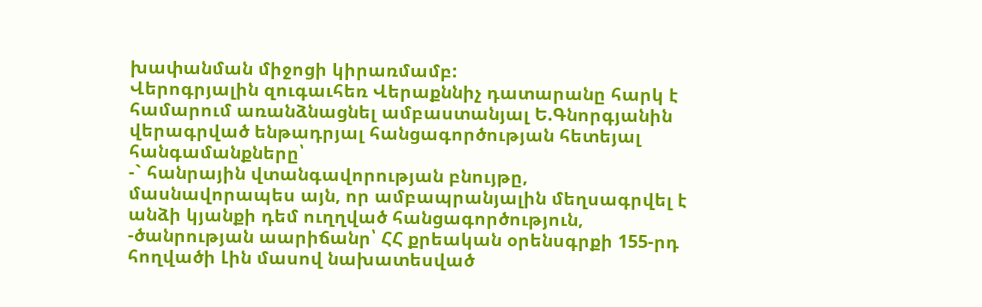խափանման միջոցի կիրառմամբ:
Վերոգրյալին զուգաւհեռ Վերաքննիչ դատարանը հարկ է
համարում առանձնացնել ամբաստանյալ Ե.Գնորգյանին վերագրված ենթադրյալ հանցագործության հետեյալ հանգամանքները՝
-` հանրային վտանգավորության բնույթը, մասնավորապես այն, որ ամբապրանյալին մեղսագրվել է անձի կյանքի դեմ ուղղված հանցագործություն,
-ծանրության աարիճանր՝ ՀՀ քրեական օրենսգրքի 155-րդ հողվածի Լին մասով նախատեսված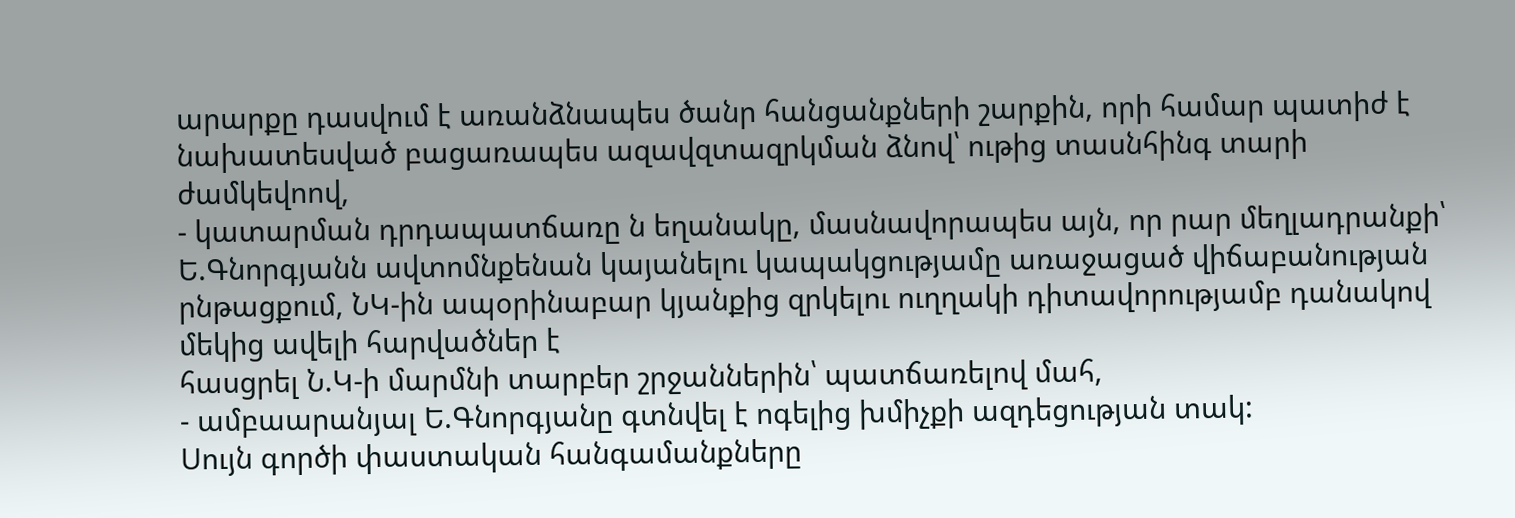արարքը դասվում է առանձնապես ծանր հանցանքների շարքին, որի համար պատիժ է նախատեսված բացառապես ազավզտազրկման ձնով՝ ութից տասնհինգ տարի ժամկեվոով,
- կատարման դրդապատճառը ն եղանակը, մասնավորապես այն, որ րար մեղլադրանքի՝ Ե.Գնորգյանն ավտոմնքենան կայանելու կապակցությամը առաջացած վիճաբանության րնթացքում, ՆԿ-ին ապօրինաբար կյանքից զրկելու ուղղակի դիտավորությամբ դանակով մեկից ավելի հարվածներ է
հասցրել Ն.Կ-ի մարմնի տարբեր շրջաններին՝ պատճառելով մահ,
- ամբաարանյալ Ե.Գնորգյանը գտնվել է ոգելից խմիչքի ազդեցության տակ:
Սույն գործի փաստական հանգամանքները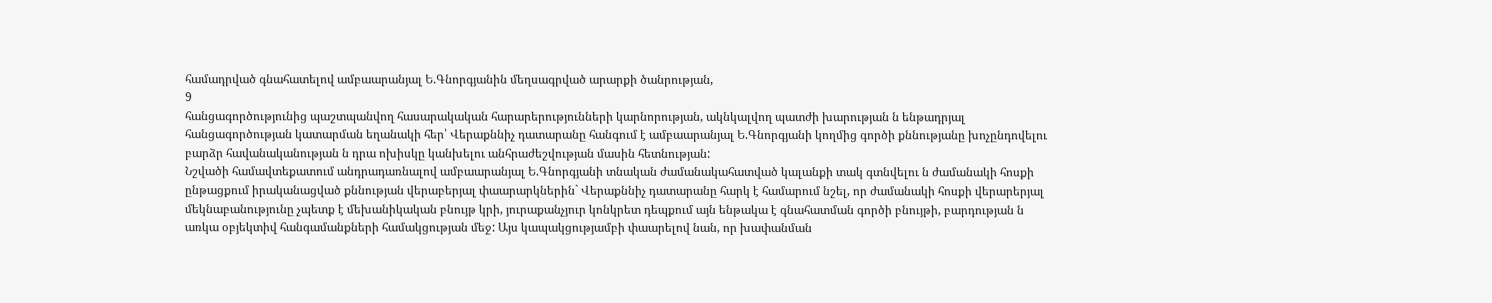համադրված գնահատելով ամբաարանյալ Ե.Գնորգյանին մեղսագրված արարքի ծանրության,
9
հանցագործությունից պաշտպանվող հասարակական հարարերությունների կարնորության, ակնկալվող պատժի խարության ն ենթադրյալ հանցագործության կատարման եղանակի հեր՝ Վերաքննիչ դատարանը հանգում է ամբաարանյալ Ե.Գնորգյանի կողմից գործի քննությանը խոչընդովելու բարձր հավանականության ն դրա ոխիսկը կանխելու անհրաժեշվության մասին հետնության:
Նշվածի համավտեքատում անդրադառնալով ամբաարանյալ Ե.Գնորգյանի տնական ժամանակահատված կալանքի տակ գտնվելու ն ժամանակի հոսքի ընթացքում իրականացված քննության վերաբերյալ փաարարկներին` Վերաքննիչ դատարանը հարկ է համարում նշել, որ ժամանակի հոսքի վերարերյալ մեկնաբանությունը չպետք է մեխանիկական բնույթ կրի, յուրաքանչյուր կոնկրետ դեպքում այն ենթակա է գնահատման գործի բնույթի, բարդության ն առկա օբյեկտիվ հանգամանքների համակցության մեջ: Այս կապակցությամբի փաարելով նան, որ խափանման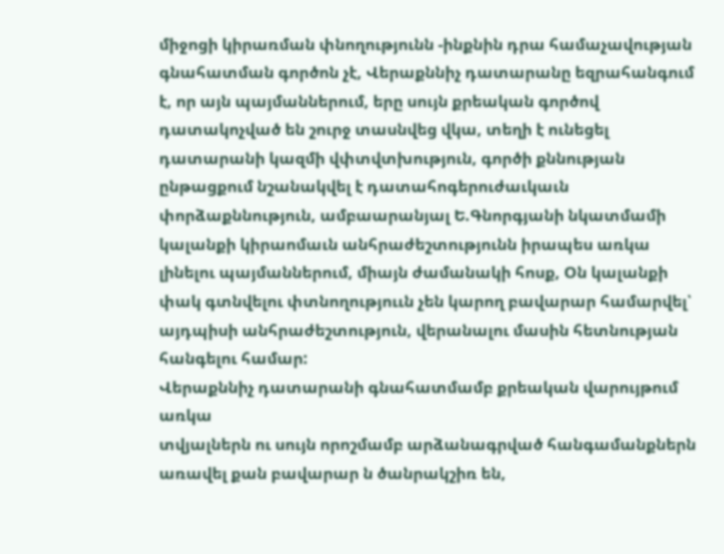միջոցի կիրառման փնողությունն -ինքնին դրա համաչավության գնահատման գործոն չէ, Վերաքննիչ դատարանը եզրահանգում է, որ այն պայմաններում, երը սույն քրեական գործով դատակոչված են շուրջ տասնվեց վկա, տեղի է ունեցել դատարանի կազմի վփտվտխություն, գործի քննության ընթացքում նշանակվել է դատահոգերուժաւկաւն փորձաքննություն, ամբաարանյալ Ե.Գնորգյանի նկատմամի կալանքի կիրաոմաւն անհրաժեշտությունն իրապես առկա լինելու պայմաններում, միայն ժամանակի հոսք, Օն կալանքի փակ գտնվելու փտնողություւն չեն կարող բավարար համարվել՝ այդպիսի անհրաժեշտություն, վերանալու մասին հետնության հանգելու համար:
Վերաքննիչ դատարանի գնահատմամբ քրեական վարույթում առկա
տվյալներն ու սույն որոշմամբ արձանագրված հանգամանքներն առավել քան բավարար ն ծանրակշիռ են,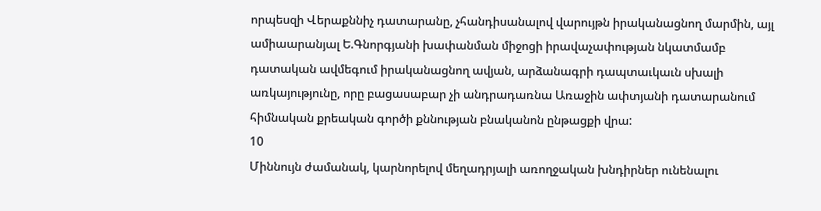որպեսզի Վերաքննիչ դատարանը, չհանդիսանալով վարույթն իրականացնող մարմին, այլ ամիաարանյալ Ե.Գնորգյանի խափանման միջոցի իրավաչափության նկատմամբ դատական ավմեգում իրականացնող ավյան, արձանագրի դապտաւկաւն սխալի առկայությունը, որը բացասաբար չի անդրադառնա Առաջին ափտյանի դատարանում հիմնական քրեական գործի քննության բնականոն ընթացքի վրա:
10
Միննույն ժամանակ, կարնորելով մեղադրյալի առողջական խնդիրներ ունենալու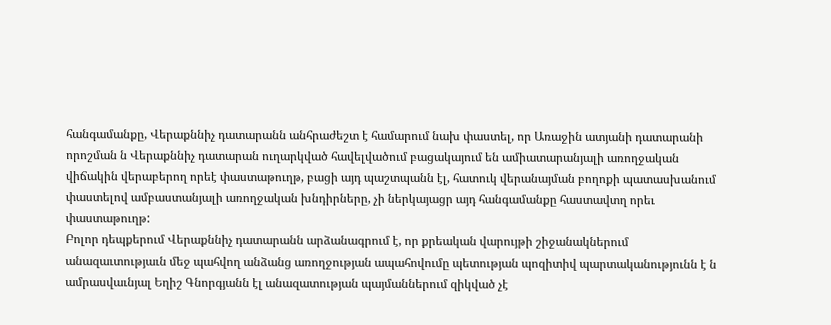հանգամանքը, Վերաքննիչ դատարանն անհրաժեշտ է համարում նախ փաստել, որ Առաջին ատյանի դատարանի որոշման ն Վերաքննիչ դատարան ուղարկված հավելվածում բացակայում են ամիատարանյալի առողջական վիճակին վերաբերող որեէ փաստաթուղթ, բացի այդ պաշտպանն էլ, հատուկ վերանայման բողոքի պատասխանում փաստելով ամբաստանյալի առողջական խնդիրները, չի ներկայացր այդ հանգամանքը հաստավտղ որեւ փաստաթուղթ:
Բոլոր դեպքերում Վերաքննիչ դատարանն արձանագրում է, որ քրեական վարույթի շիջանակներում անազաւտությաւն մեջ պահվող անձանց առողջության ապահովումը պետության պոզիտիվ պարտականությունն է ն ամրասվաւնյալ Եղիշ Գնորգյանն էլ անազատության պայմաններում զիկված չէ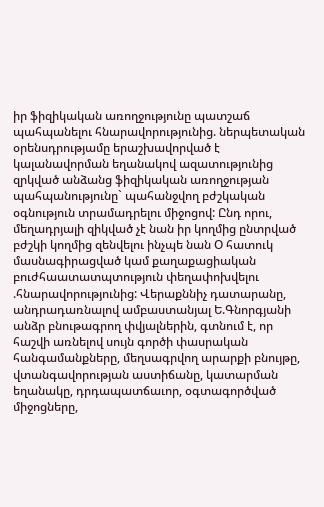իր ֆիզիկական առողջությունը պատշաճ պահպանելու հնարավորությունից. ներպետական օրենսդրությամը երաշխավորված է կալանավորման եղանակով ազատությունից զրկված անձանց ֆիզիկական առողջության պահպանությունը` պահանջվող բժշկական օգնություն տրամադրելու միջոցով: Ընդ որու, մեղադրյալի զիկված չէ նան իր կողմից ընտրված բժշկի կողմից զենվելու ինչպե նան Օ հատուկ մասնագիրացված կամ քաղաքացիական բուժհաատատպտություն փեղափոխվելու .հնարավորությունից: Վերաքննիչ դատարանը, անդրադառնալով ամբաստանյալ Ե.Գնորգյանի անձր բնութագրող փվյալներին, գտնում է, որ հաշվի առնելով սույն գործի փասրական հանգամանքները, մեղսագրվող արարքի բնույթը, վտանգավորության աստիճանը, կատարման եղանակը, դրդապատճաւոր, օգտագործված միջոցները,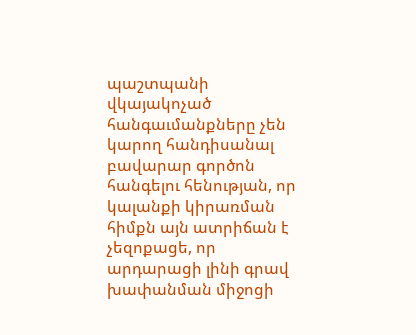պաշտպանի վկայակոչած հանգաւմանքները չեն կարող հանդիսանալ բավարար գործոն հանգելու հենության, որ կալանքի կիրառման հիմքն այն ատրիճան է չեզոքացե, որ արդարացի լինի գրավ խափանման միջոցի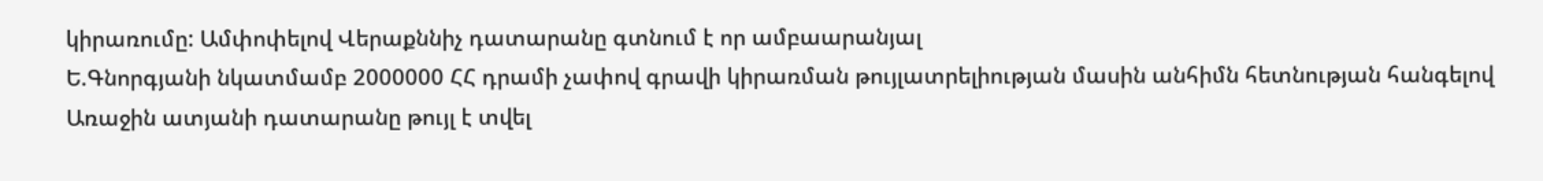կիրառումը: Ամփոփելով Վերաքննիչ դատարանը գտնում է որ ամբաարանյալ
Ե.Գնորգյանի նկատմամբ 2000000 ՀՀ դրամի չափով գրավի կիրառման թույլատրելիության մասին անհիմն հետնության հանգելով Առաջին ատյանի դատարանը թույլ է տվել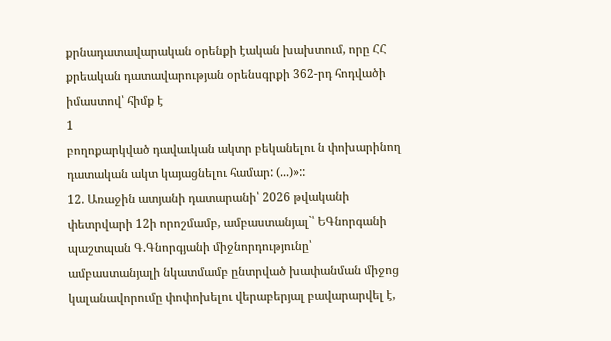քրնադատավարական օրենքի էական խախտում, որը ՀՀ քրեական դատավարության օրենսգրքի 362-րդ հոդվածի իմաստով՝ հիմք է
1
բողոքարկված դավաւկան ակտր բեկանելու ն փոխարինող դատական ակտ կայացնելու համար: (...)»::
12. Առաջին ատյանի դատարանի՝ 2026 թվականի փետրվարի 12ի որոշմամբ, ամբաստանյալ`՝ ԵԳնորգանի պաշտպան Գ.Գնորգյանի միջնորդությունը՝ ամբաստանյալի նկատմամբ ընտրված խափանման միջոց կալանավորումը փոփոխելու վերաբերյալ բավարարվել է,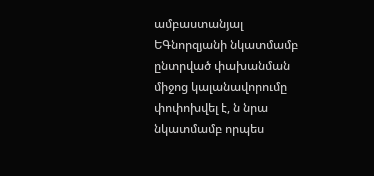ամբաստանյալ ԵԳնորզյանի նկատմամբ ընտրված փախանման միջոց կալանավորումը փոփոխվել է, ն նրա նկատմամբ որպես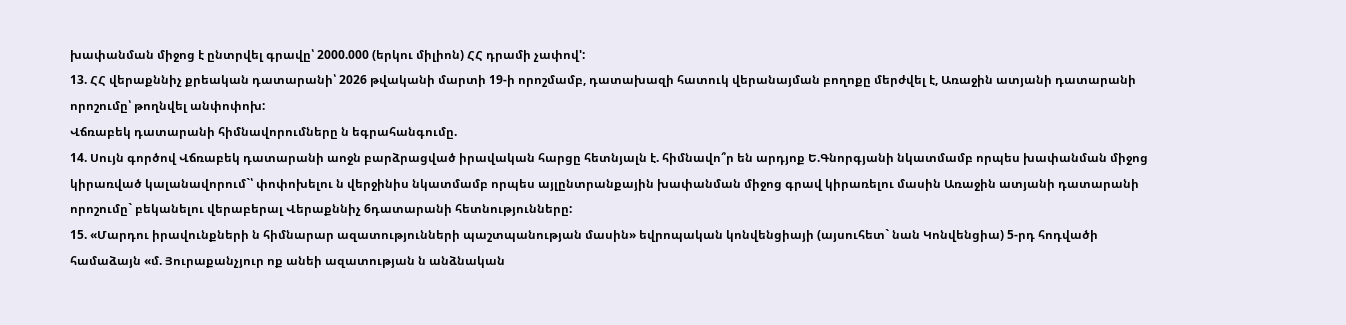խափանման միջոց է ընտրվել գրավը՝ 2000.000 (երկու միլիոն) ՀՀ դրամի չափով':
13. ՀՀ վերաքննիչ քրեական դատարանի՝ 2026 թվականի մարտի 19-ի որոշմամբ, դատախազի հատուկ վերանայման բողոքը մերժվել է, Առաջին ատյանի դատարանի որոշումը՝ թողնվել անփոփոխ:
Վճռաբեկ դատարանի հիմնավորումները ն եգրահանգումը.
14. Սույն գործով Վճռաբեկ դատարանի աոջն բարձրացված իրավական հարցը հետնյալն է. հիմնավո՞ր են արդյոք Ե.Գնորգյանի նկատմամբ որպես խափանման միջոց կիրառված կալանավորում`՝ փոփոխելու ն վերջինիս նկատմամբ որպես այլընտրանքային խափանման միջոց գրավ կիրառելու մասին Առաջին ատյանի դատարանի որոշումը` բեկանելու վերաբերալ Վերաքննիչ 6դատարանի հետնությունները:
15. «Մարդու իրավունքների ն հիմնարար ազատությունների պաշտպանության մասին» եվրոպական կոնվենցիայի (այսուհետ` նան Կոնվենցիա) 5-րդ հոդվածի համաձայն «մ. Յուրաքանչյուր ոք անեի ազատության ն անձնական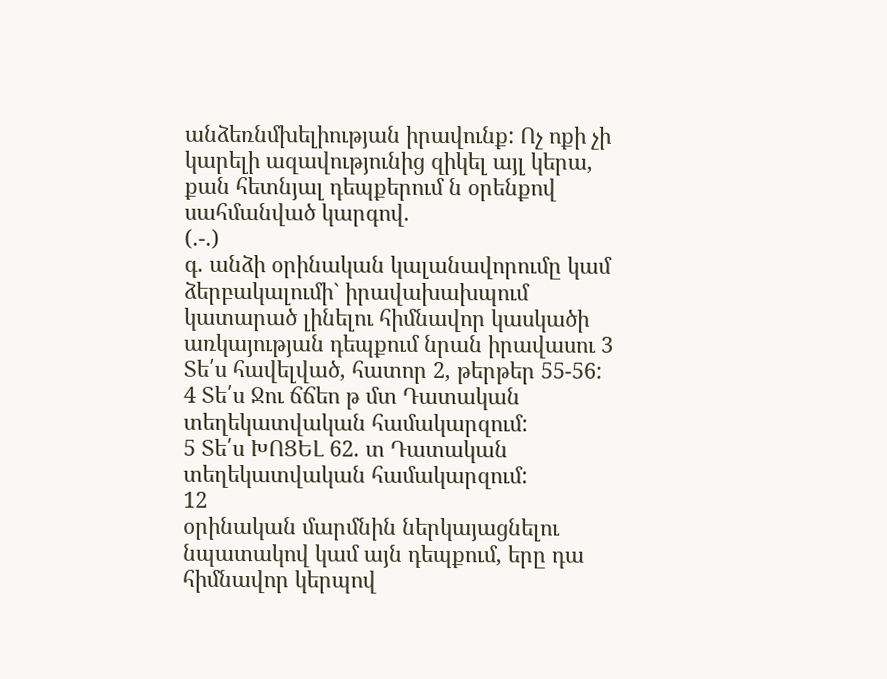անձեռնմխելիության իրավունք: Ոչ ոքի չի կարելի ազավությունից զիկել այլ կերա, քան հետնյալ դեպքերում ն օրենքով սահմանված կարգով.
(.-.)
գ. անձի օրինական կալանավորումը կամ ձերբակալումի` իրավախախպում կատարած լինելու հիմնավոր կասկածի առկայության դեպքում նրան իրավասու 3 Տե՛ս հավելված, հատոր 2, թերթեր 55-56:
4 Տե՛ս Ջու ճճեո թ մտ Դատական տեղեկատվական համակարզում:
5 Տե՛ս ԽՈՑԵԼ 62. տ Դատական տեղեկատվական համակարզում:
12
օրինական մարմնին ներկայացնելու նպատակով կամ այն դեպքում, երը դա հիմնավոր կերպով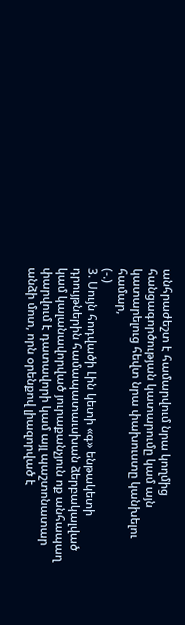անհրաժեշտ է համարվում նրա կողմից հանցագործության կատարումը կամ այն կատարելուց հեվտ նրա փախուստը կանխելու համար,
(-.)
3. Սույն հոդվածի Լին կետի «գ» ենթակետի դրույթներին համապատաւսխան ձերբակալված կամ կալանավորված յուրաքանչյուն ոք անհապաղ փարվում է դատավորի կամ այլ պաշտոնատար անձի մոտ, որն օրենքով լիազորված է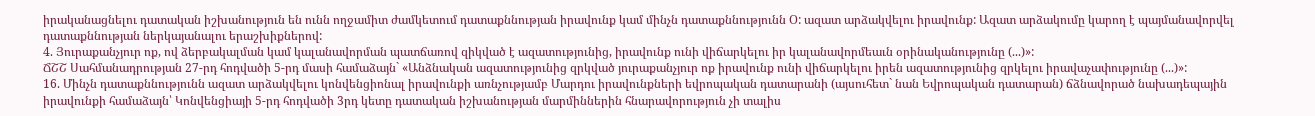իրականացնելու դատական իշխանություն են ունն ողջամիտ ժամկետում դատաքննության իրավունք կամ մինչն դատաքննությունն Օ: ազատ արձակվելու իրավունք: Ազատ արձակումը կարող է պայմանավորվել դատաքննության ներկայանալու երաշխիքներով:
4. Յուրաքանչյուր ոք, ով ձերբակալման կամ կալանավորման պատճառով զիկված է ազատությունից, իրավունք ունի վիճարկելու իր կալանավորմեաւն օրինականությունը (...)»:
ՃՇՇ Սահմանադրության 27-րդ հոդվածի 5-րդ մասի համաձայն` «Անձնական ազատությունից զրկված յուրաքանչյուր ոք իրավունք ունի վիճարկելու իրեն ազատությունից զրկելու իրավաչափությունը (...)»:
16. Մինչն դատաքննությունն ազատ արձակվելու կոնվենցիոնալ իրավունքի առնչությամբ Մարդու իրավունքների եվրոպական դատարանի (այսուհետ` նան Եվրոպական դատարան) ճձնավորած նախադեպային իրավունքի համաձայն՝ Կոնվենցիայի 5-րդ հոդվածի 3րդ կետը դատական իշխանության մարմիններին հնարավորություն չի տալիս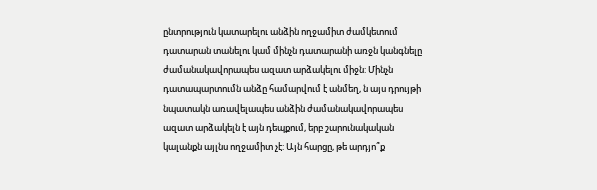ընտրություն կատարելու անձին ողջամիտ ժամկետում դատարան տանելու կամ մինչն դատարանի առջն կանգնելը ժամանակավորապես ազատ արձակելու միջն: Մինչն դատապարտումն անձը համարվում է անմեղ, ն այս դրույթի նպատակն առավելապես անձին ժամանակավորապես ազատ արձակելն է այն դեպքում, երբ շարունակական կալանքն այլնս ողջամիտ չէ: Այն հարցը, թե արդյո՞ք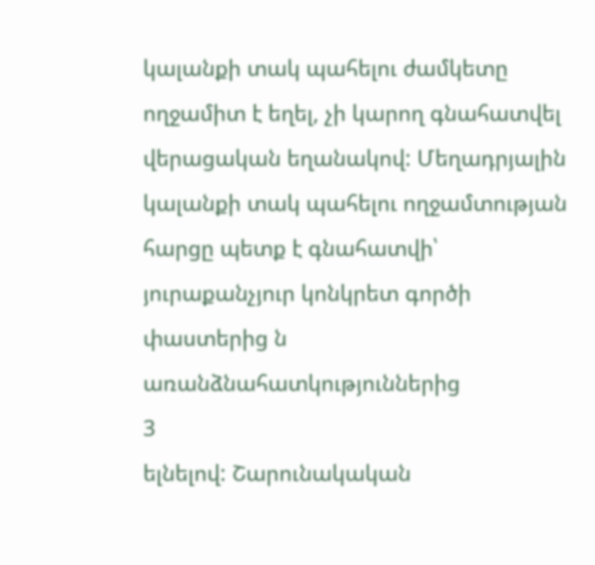կալանքի տակ պահելու ժամկետը ողջամիտ է եղել, չի կարող գնահատվել վերացական եղանակով: Մեղադրյալին կալանքի տակ պահելու ողջամտության հարցը պետք է գնահատվի՝ յուրաքանչյուր կոնկրետ գործի փաստերից ն առանձնահատկություններից
3
ելնելով: Շարունակական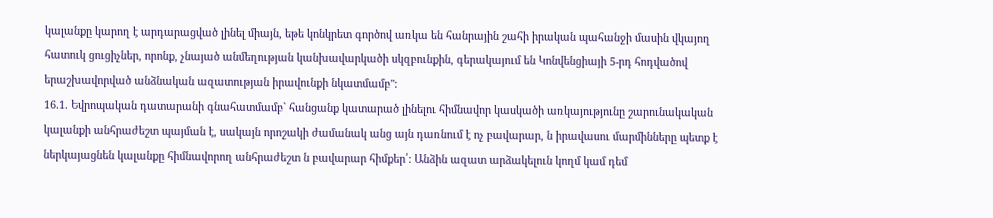կալանքը կարող է արդարացված լինել միայն, եթե կոնկրետ գործով առկա են հանրային շահի իրական պահանջի մասին վկայող հատուկ ցուցիչներ, որոնք, չնայած անմեղության կանխավարկածի սկզբունքին, գերակայում են Կոնվենցիայի 5-րդ հոդվածով երաշխավորված անձնական ազատության իրավունքի նկատմամբ":
16.1. Եվրոպական դատարանի գնահատմամբ` հանցանք կատարած լինելու հիմնավոր կասկածի առկայությունը շարունակական կալանքի անհրաժեշտ պայման է, սակայն որոշակի ժամանակ անց այն դառնում է ոչ բավարար, ն իրավասու մարմինները պետք է ներկայացնեն կալանքը հիմնավորող անհրաժեշտ ն բավարար հիմքեր՛: Անձին ազատ արձակելուն կողմ կամ դեմ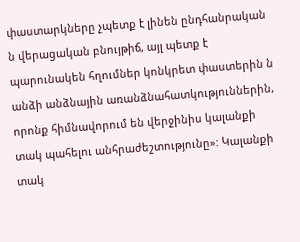փաստարկները չպետք է լինեն ընդհանրական ն վերացական բնույթիճ, այլ պետք է պարունակեն հղումներ կոնկրետ փաստերին ն անձի անձնային առանձնահատկություններին, որոնք հիմնավորում են վերջինիս կալանքի տակ պահելու անհրաժեշտությունը»: Կալանքի տակ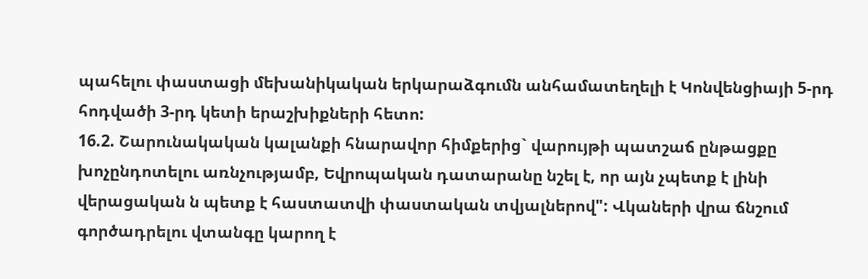պահելու փաստացի մեխանիկական երկարաձգումն անհամատեղելի է Կոնվենցիայի 5-րդ հոդվածի 3-րդ կետի երաշխիքների հետո:
16.2. Շարունակական կալանքի հնարավոր հիմքերից` վարույթի պատշաճ ընթացքը խոչընդոտելու առնչությամբ, Եվրոպական դատարանը նշել է, որ այն չպետք է լինի վերացական ն պետք է հաստատվի փաստական տվյալներով": Վկաների վրա ճնշում գործադրելու վտանգը կարող է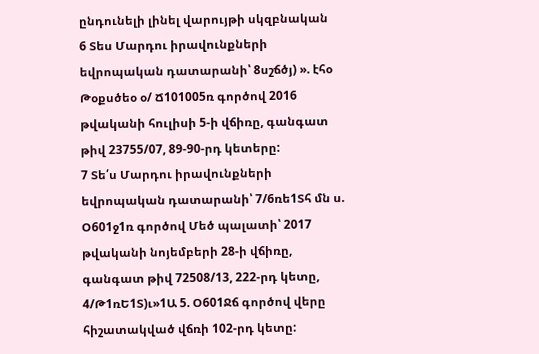ընդունելի լինել վարույթի սկզբնական
6 Տես Մարդու իրավունքների եվրոպական դատարանի՝ 8սշճծյ) ». էհօ Թօքսծեօ օ/ Ճ101005ռ գործով 2016 թվականի հուլիսի 5-ի վճիռը, գանգատ թիվ 23755/07, 89-90-րդ կետերը:
7 Տե՛ս Մարդու իրավունքների եվրոպական դատարանի՝ 7/6ռե1Տհ մն ս. Օ601ջ1ռ գործով Մեծ պալատի՝ 2017 թվականի նոյեմբերի 28-ի վճիռը, գանգատ թիվ 72508/13, 222-րդ կետը, 4/Թ1ռԵ1Տ)ւ»1Ա 5. Օ601Ջճ գործով վերը հիշատակված վճռի 102-րդ կետը: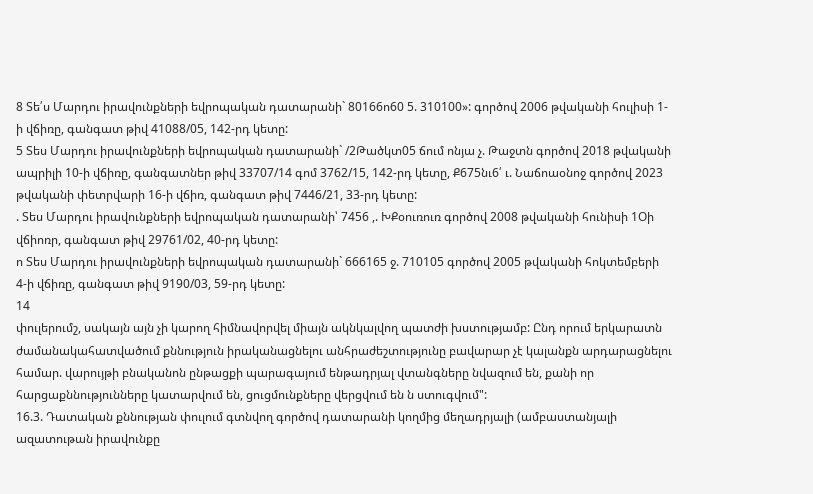8 Տե՛ս Մարդու իրավունքների եվրոպական դատարանի` 80166ո60 5. 310100»: գործով 2006 թվականի հուլիսի 1-ի վճիռը, գանգատ թիվ 41088/05, 142-րդ կետը:
5 Տես Մարդու իրավունքների եվրոպական դատարանի` /2Թածկտ05 ճում ոնյա չ. Թաջտն գործով 2018 թվականի ապրիլի 10-ի վճիռը, գանգատներ թիվ 33707/14 գոմ 3762/15, 142-րդ կետը, Ք675նւ6՛ ւ. Նաճոաօնոջ գործով 2023 թվականի փետրվարի 16-ի վճիռ, գանգատ թիվ 7446/21, 33-րդ կետը:
. Տես Մարդու իրավունքների եվրոպական դատարանի՝ 7456 ,. ԽՔօուռուռ գործով 2008 թվականի հունիսի 1Օի վճիոռր, գանգատ թիվ 29761/02, 40-րդ կետը:
ո Տես Մարդու իրավունքների եվրոպական դատարանի` 666165 ջ. 710105 գործով 2005 թվականի հոկտեմբերի 4-ի վճիռը, գանգատ թիվ 9190/03, 59-րդ կետը:
14
փուլերումշ, սակայն այն չի կարող հիմնավորվել միայն ակնկալվող պատժի խստությամբ: Ընդ որում երկարատն ժամանակահատվածում քննություն իրականացնելու անհրաժեշտությունը բավարար չէ կալանքն արդարացնելու համար. վարույթի բնականոն ընթացքի պարագայում ենթադրյալ վտանգները նվազում են, քանի որ հարցաքննությունները կատարվում են, ցուցմունքները վերցվում են ն ստուգվում":
16.3. Դատական քննության փուլում գտնվող գործով դատարանի կողմից մեղադրյալի (ամբաստանյալի ազատութան իրավունքը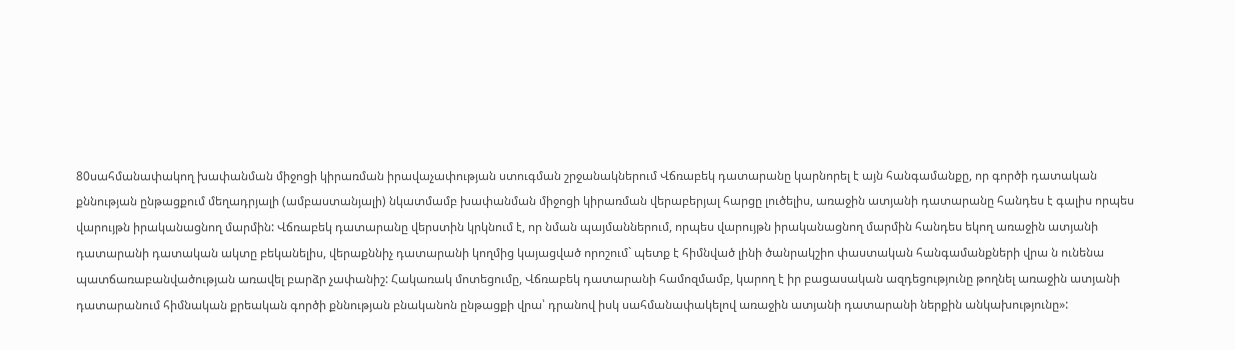80սահմանափակող խափանման միջոցի կիրառման իրավաչափության ստուգման շրջանակներում Վճռաբեկ դատարանը կարնորել է այն հանգամանքը, որ գործի դատական քննության ընթացքում մեղադրյալի (ամբաստանյալի) նկատմամբ խափանման միջոցի կիրառման վերաբերյալ հարցը լուծելիս, առաջին ատյանի դատարանը հանդես է գալիս որպես վարույթն իրականացնող մարմին: Վճռաբեկ դատարանը վերստին կրկնում է, որ նման պայմաններում, որպես վարույթն իրականացնող մարմին հանդես եկող առաջին ատյանի դատարանի դատական ակտը բեկանելիս, վերաքննիչ դատարանի կողմից կայացված որոշում` պետք է հիմնված լինի ծանրակշիո փաստական հանգամանքների վրա ն ունենա պատճառաբանվածության առավել բարձր չափանիշ: Հակառակ մոտեցումը, Վճռաբեկ դատարանի համոզմամբ, կարող է իր բացասական ազդեցությունը թողնել առաջին ատյանի դատարանում հիմնական քրեական գործի քննության բնականոն ընթացքի վրա՝ դրանով իսկ սահմանափակելով առաջին ատյանի դատարանի ներքին անկախությունը»: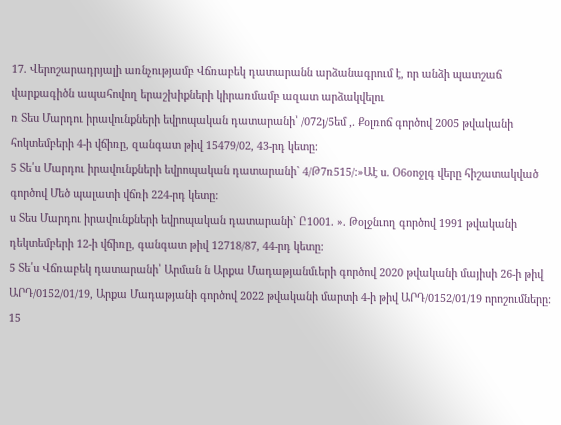17. Վերոշարադրյալի առնչությամբ Վճռաբեկ դատարանն արձանագրում է, որ անձի պատշաճ վարքագիծն ապահովող երաշխիքների կիրառմամբ ազատ արձակվելու
ռ Տես Մարդու իրավունքների եվրոպական դատարանի՝ /072յ/5եմ ,. Քօլռոճ գործով 2005 թվականի հոկտեմբերի 4-ի վճիռը, զանգատ թիվ 15479/02, 43-րդ կետը:
5 Տե՛ս Մարդու իրավունքների եվրոպական դատարանի` 4/Թ7ռ515/:»Աէ ս. Օ6օոջլգ վերը հիշատակված գործով Մեծ պալատի վճռի 224-րդ կետը:
ս Տես Մարդու իրավունքների եվրոպական դատարանի` Ը1001. ». Թօլջնւող գործով 1991 թվականի դեկտեմբերի 12-ի վճիռը, գանգատ թիվ 12718/87, 44-րդ կետը:
5 Տե՛ս Վճռաբեկ դատարանի՝ Արման ն Արքա Մադաթյանմւերի գործով 2020 թվականի մայիսի 26-ի թիվ ԱՐԴ/0152/01/19, Արքա Մադաթյանի գործով 2022 թվականի մարտի 4-ի թիվ ԱՐԴ/0152/01/19 որոշումները:
15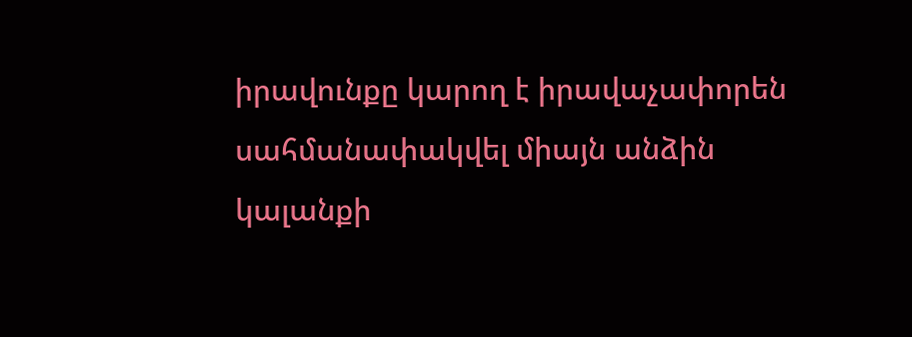իրավունքը կարող է իրավաչափորեն սահմանափակվել միայն անձին կալանքի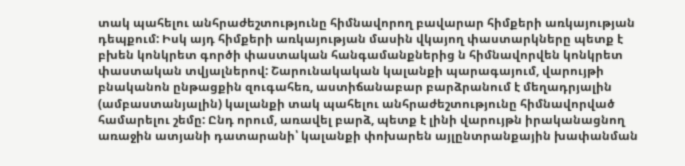տակ պահելու անհրաժեշտությունը հիմնավորող բավարար հիմքերի առկայության դեպքում: Իսկ այդ հիմքերի առկայության մասին վկայող փաստարկները պետք է բխեն կոնկրետ գործի փաստական հանգամանքներից ն հիմնավորվեն կոնկրետ փաստական տվյալներով: Շարունակական կալանքի պարագայում, վարույթի բնականոն ընթացքին զուգահեռ, աստիճանաբար բարձրանում է մեղադրյալին (ամբաստանյալին) կալանքի տակ պահելու անհրաժեշտությունը հիմնավորված համարելու շեմը: Ընդ որում, առավել բարձ, պետք է լինի վարույթն իրականացնող առաջին ատյանի դատարանի՝ կալանքի փոխարեն այլընտրանքային խափանման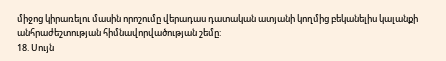միջոց կիրառելու մասին որոշումը վերադաս դատական ատյանի կողմից բեկանելիս կալանքի անհրաժեշտության հիմնավորվածության շեմը:
18. Սույն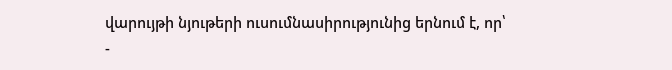վարույթի նյութերի ուսումնասիրությունից երնում է, որ՝
-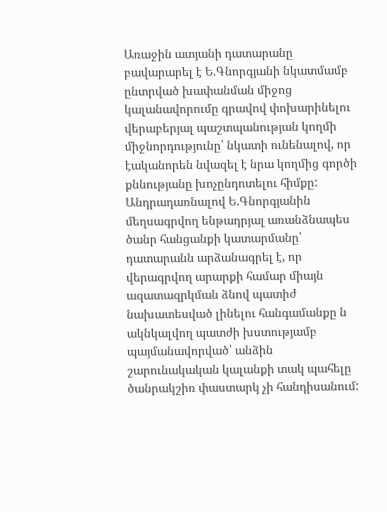Առաջին ատյանի դատարանը բավարարել է Ե.Գնորգյանի նկատմամբ ընտրված խափանման միջոց կալանավորումը գրավով փոխարինելու վերաբերյալ պաշտպանության կողմի միջնորդությունը՝ նկատի ունենալով, որ էականորեն նվազել է նրա կողմից գործի քննությանը խոչընդոտելու հիմքը:
Անդրադառնալով Ե.Գնորգյանին մեղսագրվող ենթադրյալ առանձնապես ծանր հանցանքի կատարմանը՝ դատարանն արձանագրել է, որ վերագրվող արարքի համար միայն ազատազրկման ձնով պատիժ նախատեսված լինելու հանգամանքը ն ակնկալվող պատժի խստությամբ պայմանավորված՝ անձին շարունակական կալանքի տակ պահելը ծանրակշիռ փաստարկ չի հանդիսանում: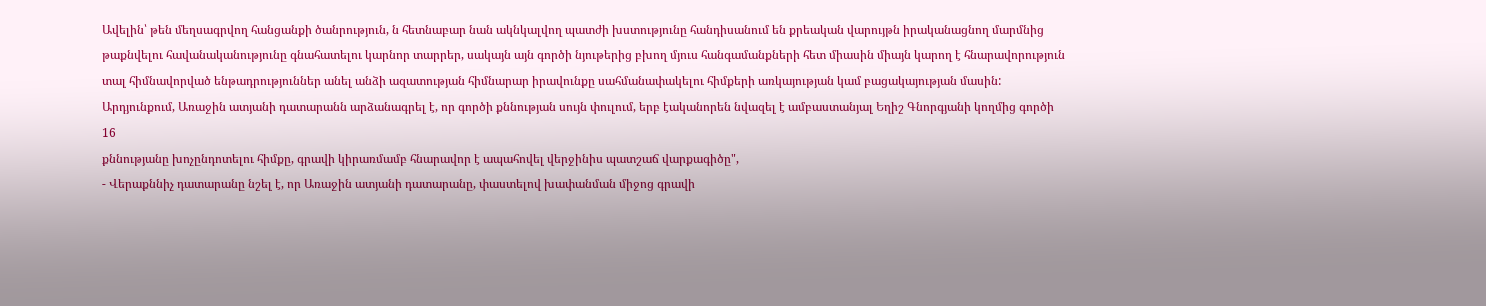Ավելին՝ թեն մեղսագրվող հանցանքի ծանրություն, ն հետնաբար նան ակնկալվող պատժի խստությունը հանդիսանում են քրեական վարույթն իրականացնող մարմնից թաքնվելու հավանականությունը գնահատելու կարնոր տարրեր, սակայն այն գործի նյութերից բխող մյուս հանգամանքների հետ միասին միայն կարող է հնարավորություն տալ հիմնավորված ենթադրություններ անել անձի ազատության հիմնարար իրավունքը սահմանափակելու հիմքերի առկայության կամ բացակայության մասին:
Արդյունքում, Առաջին ատյանի դատարանն արձանագրել է, որ գործի քննության սույն փուլում, երբ էականորեն նվազել է ամբաստանյալ Եղիշ Գնորգյանի կողմից գործի
16
քննությանը խոչընդոտելու հիմքը, գրավի կիրառմամբ հնարավոր է ապահովել վերջինիս պատշաճ վարքագիծը",
- Վերաքննիչ դատարանը նշել է, որ Առաջին ատյանի դատարանը, փաստելով խափանման միջոց գրավի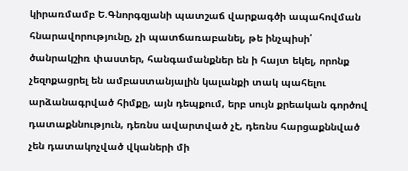կիրառմամբ Ե.Գնորգզյանի պատշաճ վարքագծի ապահովման հնարավորությունը, չի պատճառաբանել, թե ինչպիսի՛ ծանրակշիռ փաստեր, հանգամանքներ են ի հայտ եկել, որոնք չեզոքացրել են ամբաստանյալին կալանքի տակ պահելու արձանագրված հիմքը, այն դեպքում, երբ սույն քրեական գործով դատաքննություն, դեռնս ավարտված չէ, դեռնս հարցաքննված չեն դատակոչված վկաների մի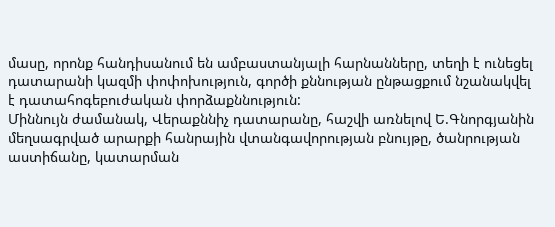մասը, որոնք հանդիսանում են ամբաստանյալի հարնանները, տեղի է ունեցել դատարանի կազմի փոփոխություն, գործի քննության ընթացքում նշանակվել է դատահոգեբուժական փորձաքննություն:
Միննույն ժամանակ, Վերաքննիչ դատարանը, հաշվի առնելով Ե.Գնորգյանին մեղսագրված արարքի հանրային վտանգավորության բնույթը, ծանրության աստիճանը, կատարման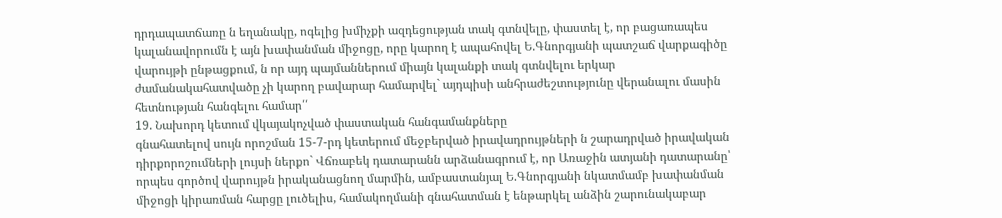դրդապատճառը ն եղանակը, ոգելից խմիչքի ազդեցության տակ գտնվելը, փաստել է, որ բացառապես կալանավորումն է այն խափանման միջոցը, որը կարող է ապահովել Ե.Գնորգյանի պատշաճ վարքագիծը վարույթի ընթացքում, ն որ այդ պայմաններում միայն կալանքի տակ գտնվելու երկար ժամանակահատվածը չի կարող բավարար համարվել` այդպիսի անհրաժեշտությունը վերանալու մասին հետնության հանգելու համար՛՛
19. Նախորդ կետում վկայակոչված փաստական հանգամանքները
գնահատելով սույն որոշման 15-7-րդ կետերում մեջբերված իրավադրույթների ն շարադրված իրավական դիրքորոշումների լույսի ներքո` Վճռաբեկ դատարանն արձանագրում է, որ Առաջին ատյանի դատարանը՝ որպես գործով վարույթն իրականացնող մարմին, ամբաստանյալ Ե.Գնորգյանի նկատմամբ խափանման միջոցի կիրառման հարցը լուծելիս, համակողմանի գնահատման է ենթարկել անձին շարունակաբար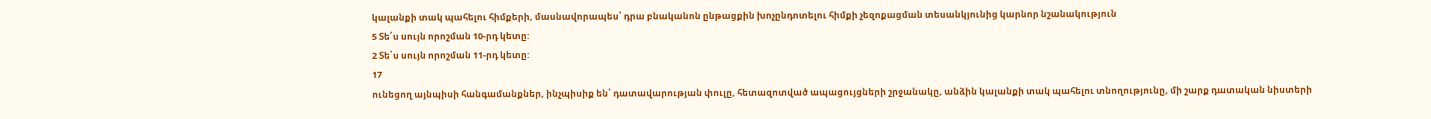կալանքի տակ պահելու հիմքերի, մասնավորապես՝ դրա բնականոն ընթացքին խոչընդոտելու հիմքի չեզոքացման տեսանկյունից կարնոր նշանակություն
5 Տե՛ս սույն որոշման 10-րդ կետը:
2 Տե՛ս սույն որոշման 11-րդ կետը:
17
ունեցող այնպիսի հանգամանքներ, ինչպիսիք են՝ դատավարության փուլը, հետազոտված ապացույցների շրջանակը, անձին կալանքի տակ պահելու տնողությունը, մի շարք դատական նիստերի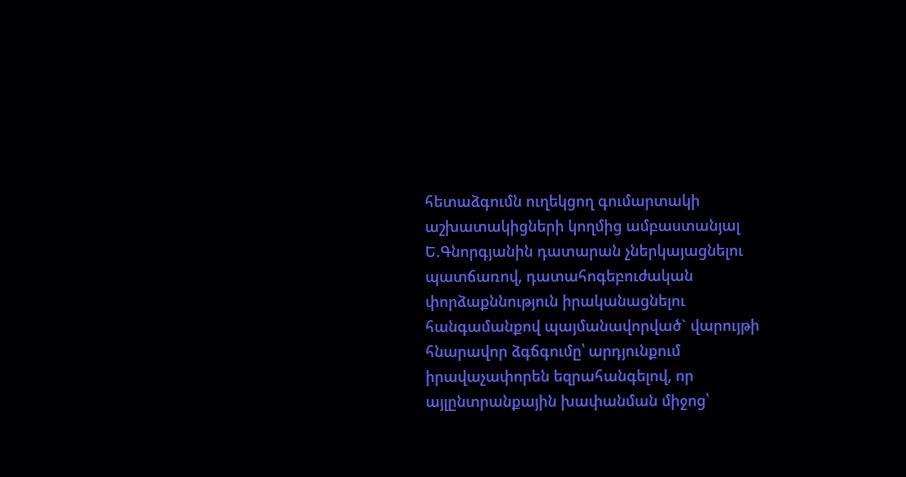հետաձգումն ուղեկցող գումարտակի աշխատակիցների կողմից ամբաստանյալ Ե.Գնորգյանին դատարան չներկայացնելու պատճառով, դատահոգեբուժական փորձաքննություն իրականացնելու հանգամանքով պայմանավորված` վարույթի հնարավոր ձգճգումը՝ արդյունքում իրավաչափորեն եզրահանգելով, որ այլընտրանքային խափանման միջոց՝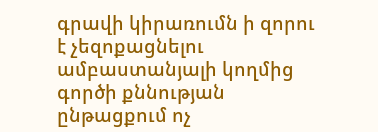գրավի կիրառումն ի զորու է չեզոքացնելու ամբաստանյալի կողմից գործի քննության ընթացքում ոչ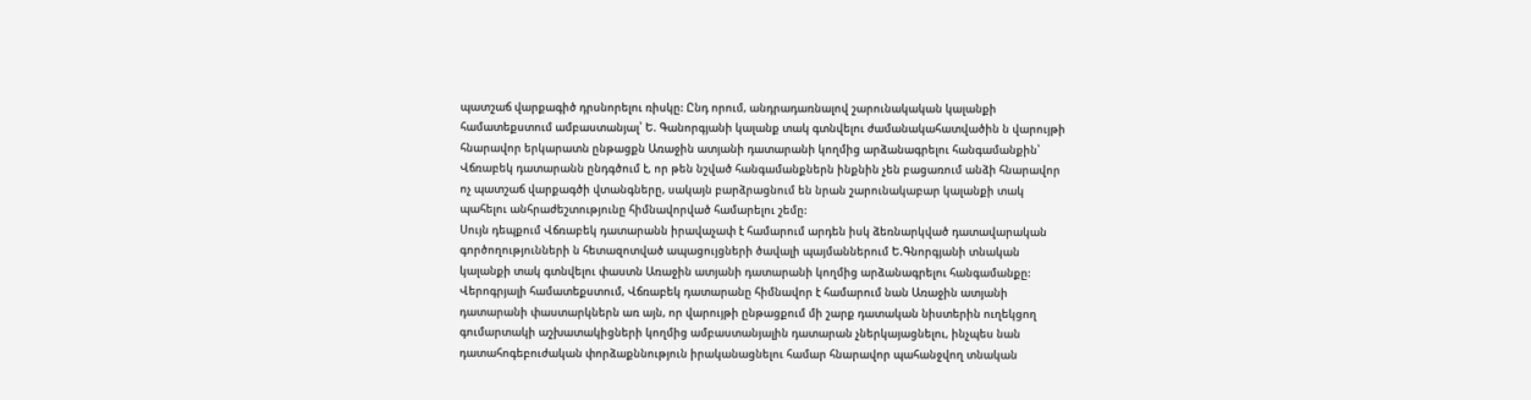պատշաճ վարքագիծ դրսնորելու ռիսկը: Ընդ որում, անդրադառնալով շարունակական կալանքի համատեքստում ամբաստանյալ՝ Ե. Գանորգյանի կալանք տակ գտնվելու ժամանակահատվածին ն վարույթի հնարավոր երկարատն ընթացքն Առաջին ատյանի դատարանի կողմից արձանագրելու հանգամանքին՝ Վճռաբեկ դատարանն ընդգծում է, որ թեն նշված հանգամանքներն ինքնին չեն բացառում անձի հնարավոր ոչ պատշաճ վարքագծի վտանգները, սակայն բարձրացնում են նրան շարունակաբար կալանքի տակ պահելու անհրաժեշտությունը հիմնավորված համարելու շեմը:
Սույն դեպքում Վճռաբեկ դատարանն իրավաչափ է համարում արդեն իսկ ձեռնարկված դատավարական գործողությունների ն հետազոտված ապացույցների ծավալի պայմաններում Ե.Գնորգյանի տնական կալանքի տակ գտնվելու փաստն Առաջին ատյանի դատարանի կողմից արձանագրելու հանգամանքը: Վերոգրյալի համատեքստում, Վճռաբեկ դատարանը հիմնավոր է համարում նան Առաջին ատյանի դատարանի փաստարկներն առ այն, որ վարույթի ընթացքում մի շարք դատական նիստերին ուղեկցող գումարտակի աշխատակիցների կողմից ամբաստանյալին դատարան չներկայացնելու, ինչպես նան դատահոգեբուժական փորձաքննություն իրականացնելու համար հնարավոր պահանջվող տնական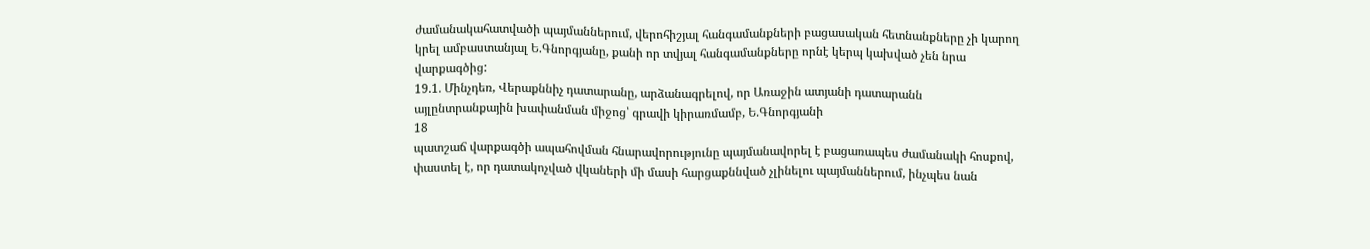ժամանակահատվածի պայմաններում, վերոհիշյալ հանգամանքների բացասական հետնանքները չի կարող կրել ամբաստանյալ Ե.Գնորգյանը, քանի որ տվյալ հանգամանքները որնէ կերպ կախված չեն նրա վարքագծից:
19.1. Մինչդեռ, Վերաքննիչ դատարանը, արձանագրելով, որ Առաջին ատյանի դատարանն այլընտրանքային խափանման միջոց՝ գրավի կիրառմամբ, Ե.Գնորգյանի
18
պատշաճ վարքագծի ապահովման հնարավորությունը պայմանավորել է բացառապես ժամանակի հոսքով, փաստել է, որ դատակոչված վկաների մի մասի հարցաքննված չլինելու պայմաններում, ինչպես նան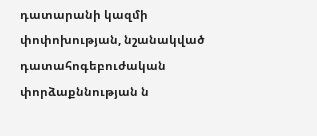դատարանի կազմի փոփոխության, նշանակված դատահոգեբուժական փորձաքննության ն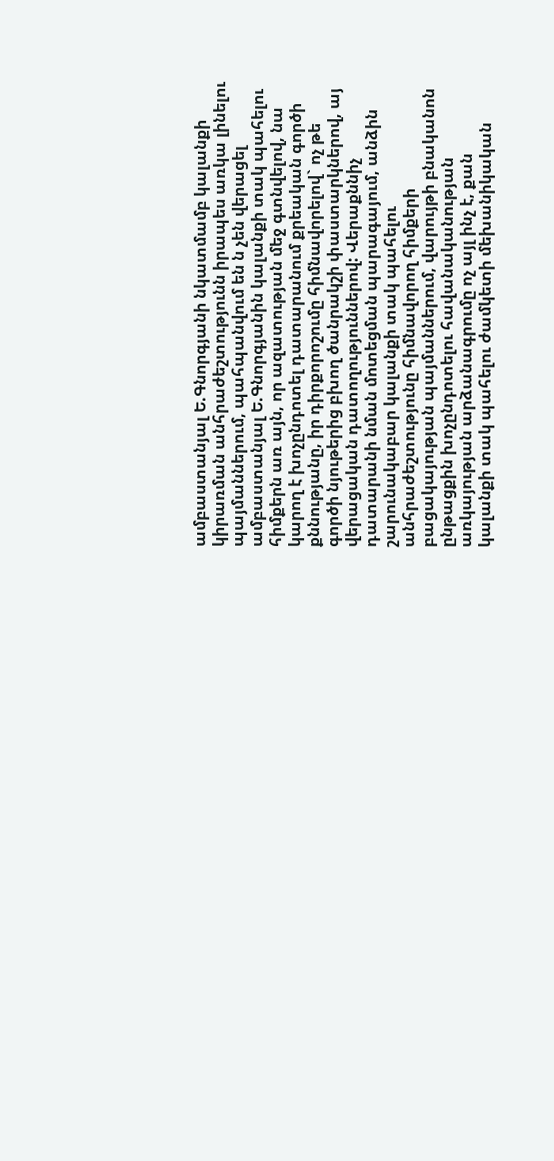ամբաստանյալ Ե.Գնորգյանի նկատմամբ կալանքի կիրառման անհրաժեշտությունն իրապես առկա լինելու պայմաններում, պահպանվում են ն չեն վերացել ամբաստանյալ Ե.Գնորգյանին կալանքի տակ պահելու հիմքերն առ այն, որ ազատության մեջ գտնվելով, նա կարող է խոչընդոտել դատարանում քրեական գործի քննությանը, իր դիրքորոշումը հիմնավորելով` ոչ թե գործի նյութերից բխող ծանրակշի փաստարկներով, այ վերացական դատողություններով: Վերաքննիչ դատարանի նման մոտեցման պարագայում, անձին շարունակաբար կալանքի տակ պահելու անհրաժեշտությունը հիմնավորող հիմքերի բացակայության պայմաններում, վարույթի բնականոն ընթացքին խոչընդոտելու հավանականության առկայության արձանագրումը ոչ այլ ինչ է, քան կալանքի տակ պահելու ժամկետի մեխանիկական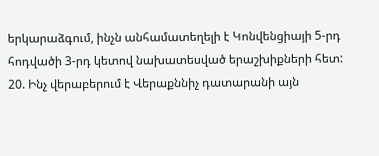երկարաձգում, ինչն անհամատեղելի է Կոնվենցիայի 5-րդ հոդվածի 3-րդ կետով նախատեսված երաշխիքների հետ:
20. Ինչ վերաբերում է Վերաքննիչ դատարանի այն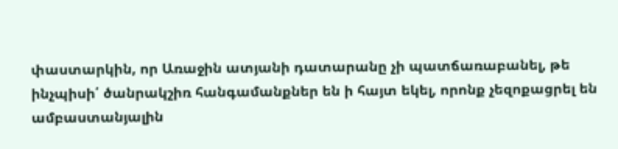փաստարկին, որ Առաջին ատյանի դատարանը չի պատճառաբանել, թե ինչպիսի՛ ծանրակշիռ հանգամանքներ են ի հայտ եկել, որոնք չեզոքացրել են ամբաստանյալին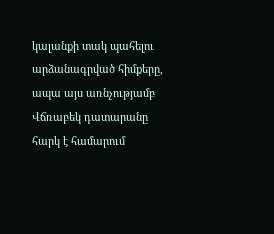կալանքի տակ պահելու արձանագրված հիմքերը, ապա այս առնչությամբ Վճռաբեկ դատարանը հարկ է համարում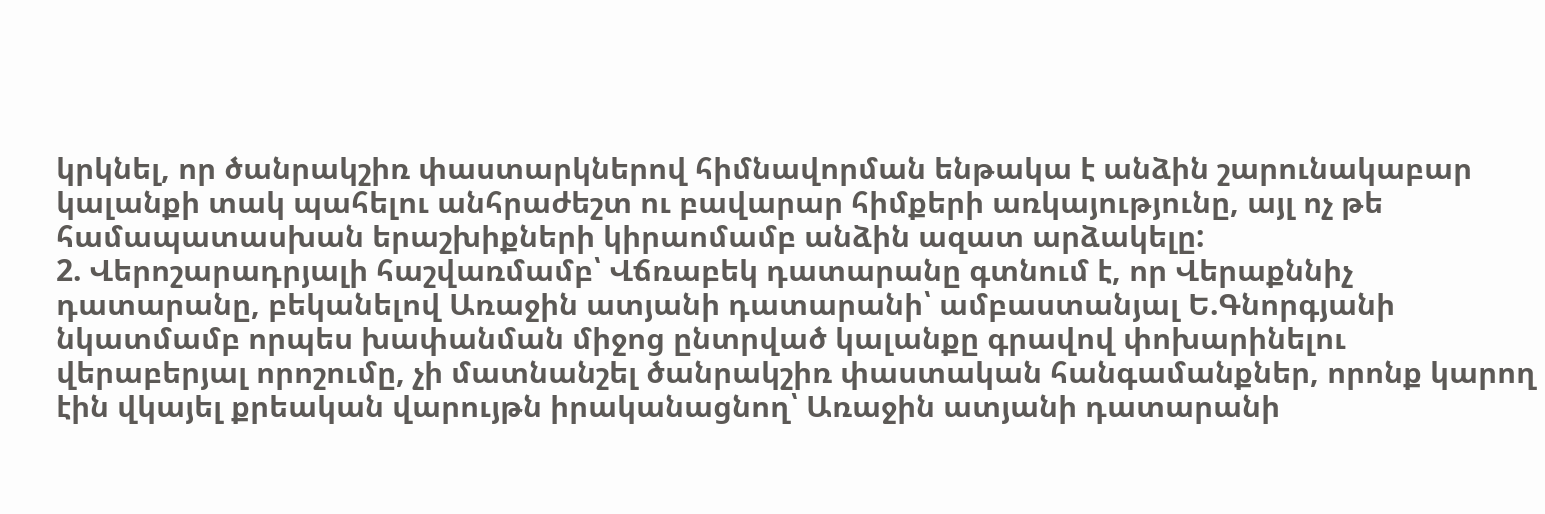կրկնել, որ ծանրակշիռ փաստարկներով հիմնավորման ենթակա է անձին շարունակաբար կալանքի տակ պահելու անհրաժեշտ ու բավարար հիմքերի առկայությունը, այլ ոչ թե համապատասխան երաշխիքների կիրաոմամբ անձին ազատ արձակելը:
2. Վերոշարադրյալի հաշվառմամբ՝ Վճռաբեկ դատարանը գտնում է, որ Վերաքննիչ դատարանը, բեկանելով Առաջին ատյանի դատարանի՝ ամբաստանյալ Ե.Գնորգյանի նկատմամբ որպես խափանման միջոց ընտրված կալանքը գրավով փոխարինելու վերաբերյալ որոշումը, չի մատնանշել ծանրակշիռ փաստական հանգամանքներ, որոնք կարող էին վկայել քրեական վարույթն իրականացնող՝ Առաջին ատյանի դատարանի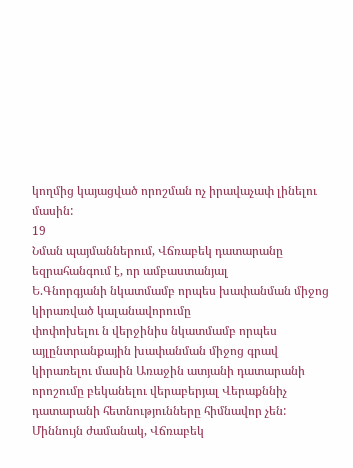կողմից կայացված որոշման ոչ իրավաչափ լինելու մասին:
19
Նման պայմաններում, Վճռաբեկ դատարանը եզրահանգում է, որ ամբաստանյալ
Ե.Գնորգյանի նկատմամբ որպես խափանման միջոց կիրառված կալանավորումը
փոփոխելու ն վերջինիս նկատմամբ որպես այլընտրանքային խափանման միջոց գրավ
կիրառելու մասին Առաջին ատյանի դատարանի որոշումը բեկանելու վերաբերյալ Վերաքննիչ դատարանի հետնությունները հիմնավոր չեն:
Միննույն ժամանակ, Վճռաբեկ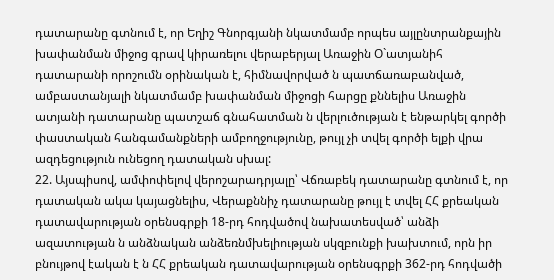դատարանը գտնում է, որ Եղիշ Գնորգյանի նկատմամբ որպես այլընտրանքային խափանման միջոց գրավ կիրառելու վերաբերյալ Առաջին Օ`ատյանիհ դատարանի որոշումն օրինական է, հիմնավորված ն պատճառաբանված, ամբաստանյալի նկատմամբ խափանման միջոցի հարցը քննելիս Առաջին ատյանի դատարանը պատշաճ գնահատման ն վերլուծության է ենթարկել գործի փաստական հանգամանքների ամբողջությունը, թույլ չի տվել գործի ելքի վրա ազդեցություն ունեցող դատական սխալ:
22. Այսպիսով, ամփոփելով վերոշարադրյալը՝ Վճռաբեկ դատարանը գտնում է, որ դատական ակա կայացնելիս, Վերաքննիչ դատարանը թույլ է տվել ՀՀ քրեական դատավարության օրենսգրքի 18-րդ հոդվածով նախատեսված՝ անձի ազատության ն անձնական անձեռնմխելիության սկզբունքի խախտում, որն իր բնույթով էական է ն ՀՀ քրեական դատավարության օրենսգրքի 362-րդ հոդվածի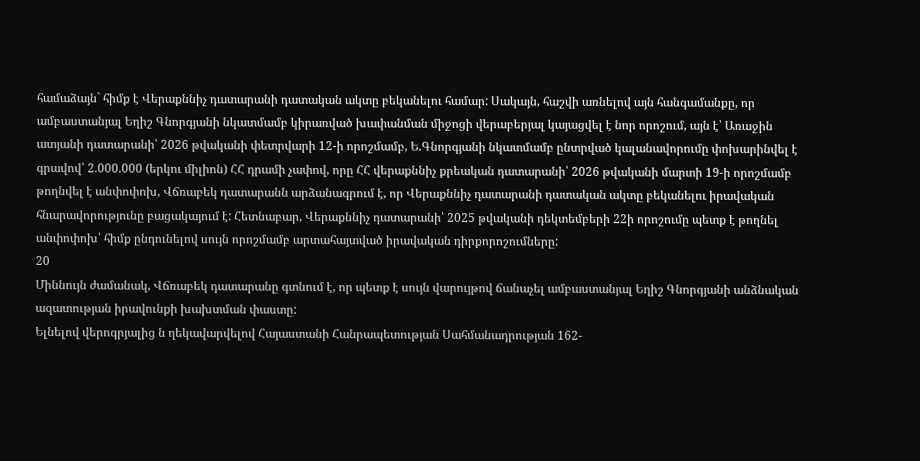համաձայն` հիմք է Վերաքննիչ դատարանի դատական ակտը բեկանելու համար: Սակայն, հաշվի առնելով այն հանգամանքը, որ ամբաստանյալ Եղիշ Գնորգյանի նկատմամբ կիրառված խափանման միջոցի վերաբերյալ կայացվել է նոր որոշում, այն է՝ Առաջին ատյանի դատարանի՝ 2026 թվականի փետրվարի 12-ի որոշմամբ, Ե.Գնորգյանի նկատմամբ ընտրված կալանավորումը փոխարինվել է գրավով՝ 2.000.000 (երկու միլիոն) ՀՀ դրամի չափով, որը ՀՀ վերաքննիչ քրեական դատարանի՝ 2026 թվականի մարտի 19-ի որոշմամբ թողնվել է անփոփոխ, Վճռաբեկ դատարանն արձանագրում է, որ Վերաքննիչ դատարանի դատական ակտը բեկանելու իրավական հնարավորությունը բացակայում է: Հետնաբար, Վերաքննիչ դատարանի՝ 2025 թվականի դեկտեմբերի 22ի որոշումը պետք է թողնել անփոփոխ՝ հիմք ընդունելով սույն որոշմամբ արտահայտված իրավական դիրքորոշումները:
20
Միննույն ժամանակ, Վճռաբեկ դատարանը գտնում է, որ պետք է սույն վարույթով ճանաչել ամբաստանյալ Եղիշ Գնորգյանի անձնական ազատության իրավունքի խախտման փաստը:
Ելնելով վերոգրյալից ն ղեկավարվելով Հայաստանի Հանրապետության Սահմանադրության 162-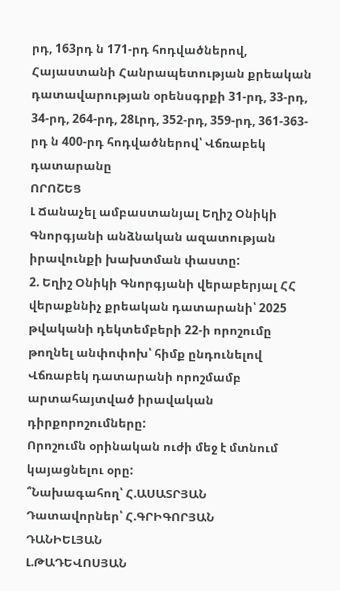րդ, 163րդ ն 171-րդ հոդվածներով, Հայաստանի Հանրապետության քրեական դատավարության օրենսգրքի 31-րդ, 33-րդ, 34-րդ, 264-րդ, 28Լրդ, 352-րդ, 359-րդ, 361-363-րդ ն 400-րդ հոդվածներով՝ Վճռաբեկ դատարանը
ՈՐՈՇԵՑ
Լ Ճանաչել ամբաստանյալ Եղիշ Օնիկի Գնորգյանի անձնական ազատության իրավունքի խախտման փաստը:
2. Եղիշ Օնիկի Գնորգյանի վերաբերյալ ՀՀ վերաքննիչ քրեական դատարանի՝ 2025 թվականի դեկտեմբերի 22-ի որոշումը թողնել անփոփոխ՝ հիմք ընդունելով Վճռաբեկ դատարանի որոշմամբ արտահայտված իրավական դիրքորոշումները:
Որոշումն օրինական ուժի մեջ է մտնում կայացնելու օրը:
՞Նախագահող՝ Հ.ԱՍԱՏՐՅԱՆ
Դատավորներ՝ Հ.ԳՐԻԳՈՐՅԱՆ
ԴԱՆԻԵԼՅԱՆ
Լ.ԹԱԴԵՎՈՍՅԱՆ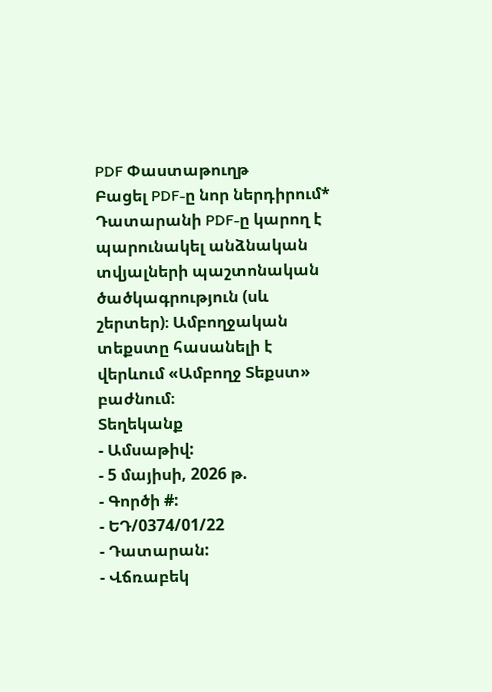PDF Փաստաթուղթ
Բացել PDF-ը նոր ներդիրում* Դատարանի PDF-ը կարող է պարունակել անձնական տվյալների պաշտոնական ծածկագրություն (սև շերտեր)։ Ամբողջական տեքստը հասանելի է վերևում «Ամբողջ Տեքստ» բաժնում։
Տեղեկանք
- Ամսաթիվ:
- 5 մայիսի, 2026 թ.
- Գործի #:
- ԵԴ/0374/01/22
- Դատարան:
- Վճռաբեկ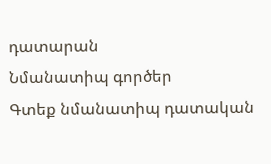դատարան
Նմանատիպ գործեր
Գտեք նմանատիպ դատական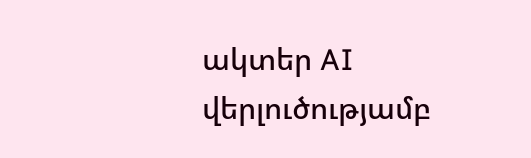ակտեր AI վերլուծությամբ